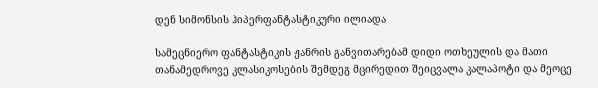დენ სიმონსის ჰიპერფანტასტიკური ილიადა

სამეცნიერო ფანტასტიკის ჟანრის განვითარებამ დიდი ოთხეულის და მათი თანამედროვე კლასიკოსების შემდეგ მცირედით შეიცვალა კალაპოტი და მეოცე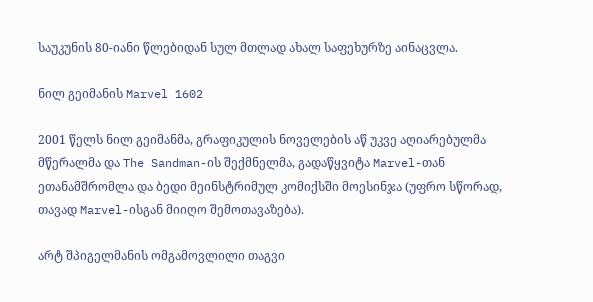საუკუნის 80-იანი წლებიდან სულ მთლად ახალ საფეხურზე აინაცვლა.

ნილ გეიმანის Marvel 1602

2001 წელს ნილ გეიმანმა, გრაფიკულის ნოველების აწ უკვე აღიარებულმა მწერალმა და The Sandman-ის შექმნელმა, გადაწყვიტა Marvel-თან ეთანამშრომლა და ბედი მეინსტრიმულ კომიქსში მოესინჯა (უფრო სწორად, თავად Marvel-ისგან მიიღო შემოთავაზება).

არტ შპიგელმანის ომგამოვლილი თაგვი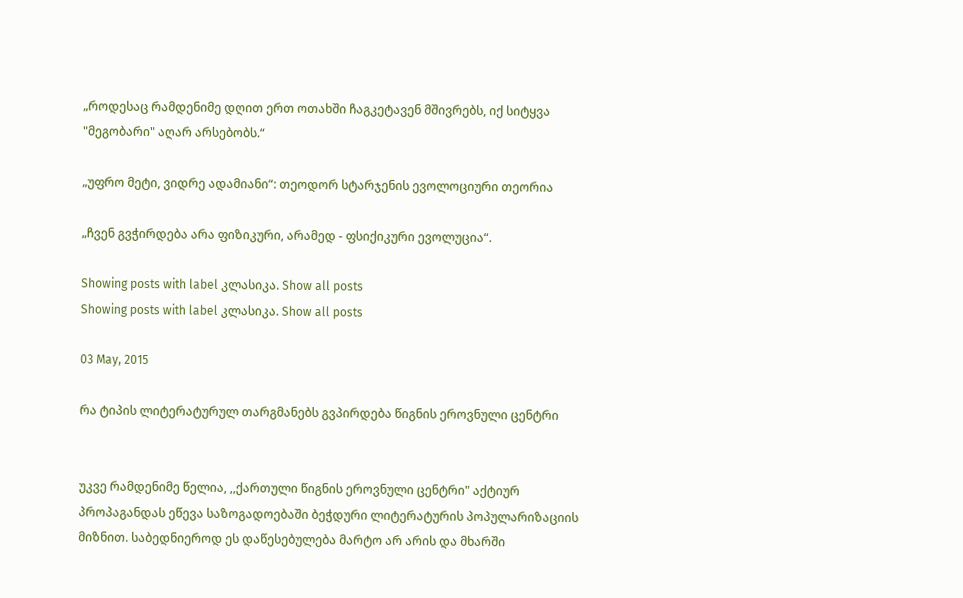„როდესაც რამდენიმე დღით ერთ ოთახში ჩაგკეტავენ მშივრებს, იქ სიტყვა "მეგობარი" აღარ არსებობს.“

„უფრო მეტი, ვიდრე ადამიანი“: თეოდორ სტარჯენის ევოლოციური თეორია

„ჩვენ გვჭირდება არა ფიზიკური, არამედ - ფსიქიკური ევოლუცია“.

Showing posts with label კლასიკა. Show all posts
Showing posts with label კლასიკა. Show all posts

03 May, 2015

რა ტიპის ლიტერატურულ თარგმანებს გვპირდება წიგნის ეროვნული ცენტრი


უკვე რამდენიმე წელია, ,,ქართული წიგნის ეროვნული ცენტრი" აქტიურ პროპაგანდას ეწევა საზოგადოებაში ბეჭდური ლიტერატურის პოპულარიზაციის მიზნით. საბედნიეროდ ეს დაწესებულება მარტო არ არის და მხარში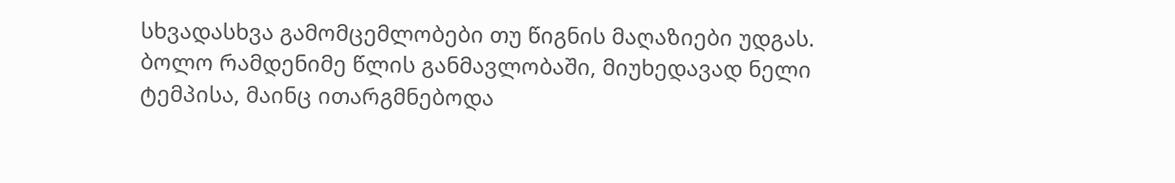სხვადასხვა გამომცემლობები თუ წიგნის მაღაზიები უდგას. ბოლო რამდენიმე წლის განმავლობაში, მიუხედავად ნელი ტემპისა, მაინც ითარგმნებოდა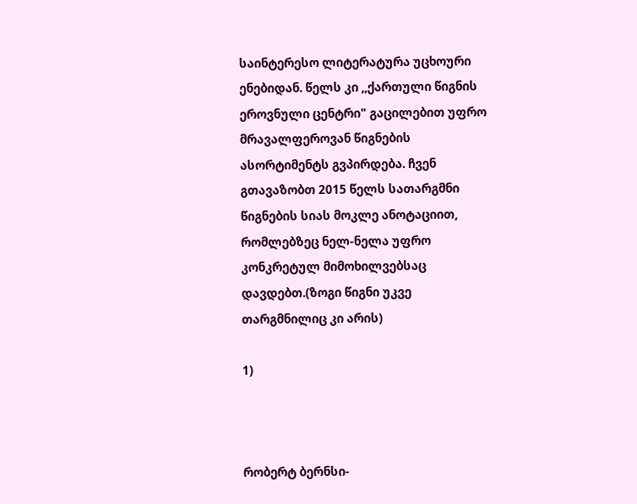საინტერესო ლიტერატურა უცხოური ენებიდან. წელს კი ,,ქართული წიგნის ეროვნული ცენტრი" გაცილებით უფრო მრავალფეროვან წიგნების ასორტიმენტს გვპირდება. ჩვენ გთავაზობთ 2015 წელს სათარგმნი წიგნების სიას მოკლე ანოტაციით, რომლებზეც ნელ-ნელა უფრო კონკრეტულ მიმოხილვებსაც დავდებთ.(ზოგი წიგნი უკვე თარგმნილიც კი არის)

1)



რობერტ ბერნსი-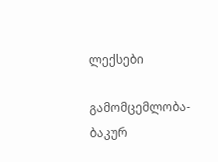ლექსები

გამომცემლობა- ბაკურ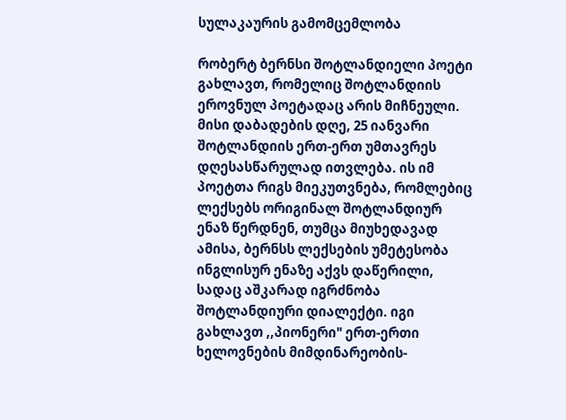სულაკაურის გამომცემლობა

რობერტ ბერნსი შოტლანდიელი პოეტი გახლავთ, რომელიც შოტლანდიის ეროვნულ პოეტადაც არის მიჩნეული. მისი დაბადების დღე, 25 იანვარი შოტლანდიის ერთ-ერთ უმთავრეს დღესასწარულად ითვლება. ის იმ პოეტთა რიგს მიეკუთვნება, რომლებიც ლექსებს ორიგინალ შოტლანდიურ ენაზ წერდნენ, თუმცა მიუხედავად ამისა, ბერნსს ლექსების უმეტესობა ინგლისურ ენაზე აქვს დაწერილი, სადაც აშკარად იგრძნობა შოტლანდიური დიალექტი. იგი გახლავთ ,,პიონერი" ერთ-ერთი ხელოვნების მიმდინარეობის-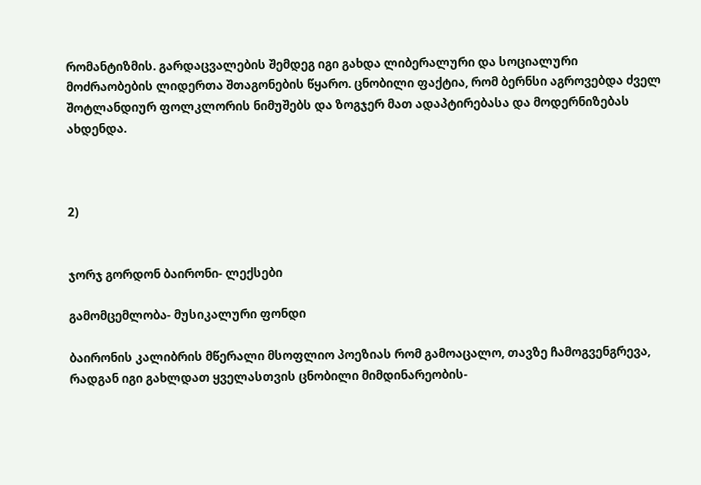რომანტიზმის. გარდაცვალების შემდეგ იგი გახდა ლიბერალური და სოციალური მოძრაობების ლიდერთა შთაგონების წყარო. ცნობილი ფაქტია, რომ ბერნსი აგროვებდა ძველ შოტლანდიურ ფოლკლორის ნიმუშებს და ზოგჯერ მათ ადაპტირებასა და მოდერნიზებას ახდენდა.



2)


ჯორჯ გორდონ ბაირონი- ლექსები

გამომცემლობა- მუსიკალური ფონდი

ბაირონის კალიბრის მწერალი მსოფლიო პოეზიას რომ გამოაცალო, თავზე ჩამოგვენგრევა, რადგან იგი გახლდათ ყველასთვის ცნობილი მიმდინარეობის-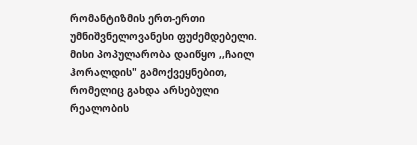რომანტიზმის ერთ-ერთი უმნიშვნელოვანესი ფუძემდებელი. მისი პოპულარობა დაიწყო ,,ჩაილ ჰორალდის" გამოქვეყნებით, რომელიც გახდა არსებული რეალობის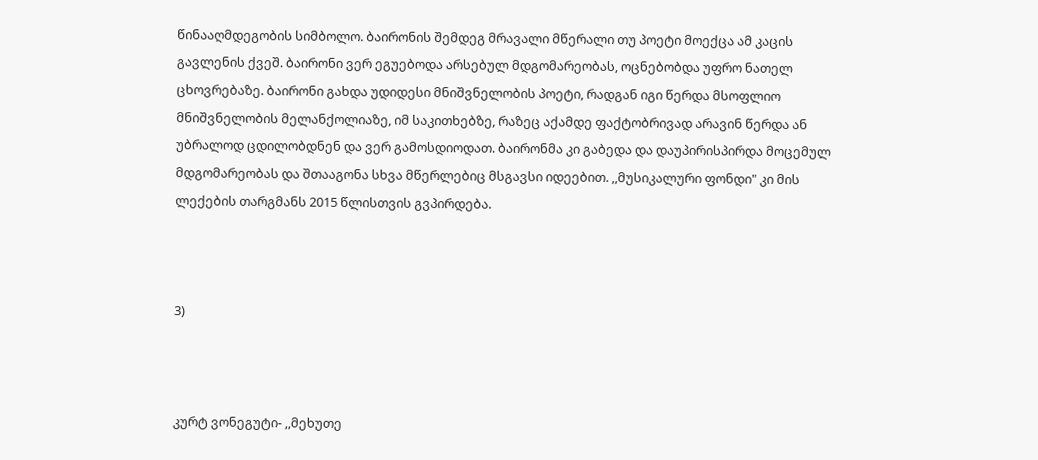წინააღმდეგობის სიმბოლო. ბაირონის შემდეგ მრავალი მწერალი თუ პოეტი მოექცა ამ კაცის გავლენის ქვეშ. ბაირონი ვერ ეგუებოდა არსებულ მდგომარეობას, ოცნებობდა უფრო ნათელ ცხოვრებაზე. ბაირონი გახდა უდიდესი მნიშვნელობის პოეტი, რადგან იგი წერდა მსოფლიო მნიშვნელობის მელანქოლიაზე, იმ საკითხებზე, რაზეც აქამდე ფაქტობრივად არავინ წერდა ან უბრალოდ ცდილობდნენ და ვერ გამოსდიოდათ. ბაირონმა კი გაბედა და დაუპირისპირდა მოცემულ მდგომარეობას და შთააგონა სხვა მწერლებიც მსგავსი იდეებით. ,,მუსიკალური ფონდი" კი მის ლექების თარგმანს 2015 წლისთვის გვპირდება.



3)



კურტ ვონეგუტი- ,,მეხუთე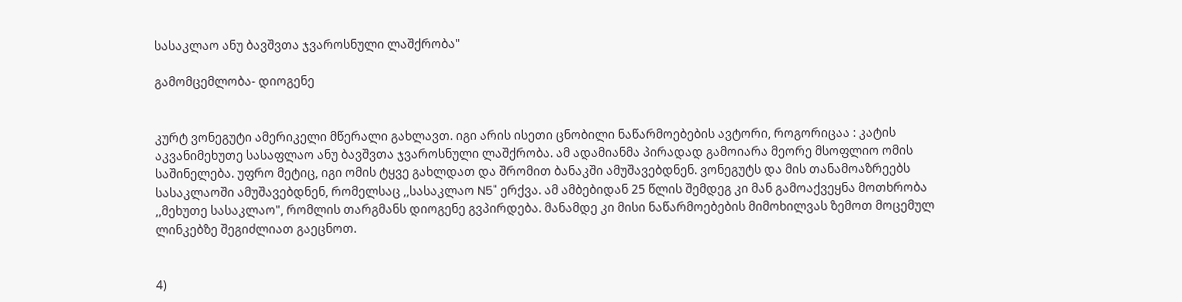სასაკლაო ანუ ბავშვთა ჯვაროსნული ლაშქრობა"

გამომცემლობა- დიოგენე


კურტ ვონეგუტი ამერიკელი მწერალი გახლავთ. იგი არის ისეთი ცნობილი ნაწარმოებების ავტორი, როგორიცაა : კატის აკვანიმეხუთე სასაფლაო ანუ ბავშვთა ჯვაროსნული ლაშქრობა. ამ ადამიანმა პირადად გამოიარა მეორე მსოფლიო ომის საშინელება. უფრო მეტიც, იგი ომის ტყვე გახლდათ და შრომით ბანაკში ამუშავებდნენ. ვონეგუტს და მის თანამოაზრეებს სასაკლაოში ამუშავებდნენ, რომელსაც ,,სასაკლაო N5" ერქვა. ამ ამბებიდან 25 წლის შემდეგ კი მან გამოაქვეყნა მოთხრობა ,,მეხუთე სასაკლაო", რომლის თარგმანს დიოგენე გვპირდება. მანამდე კი მისი ნაწარმოებების მიმოხილვას ზემოთ მოცემულ ლინკებზე შეგიძლიათ გაეცნოთ.


4)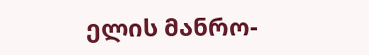ელის მანრო-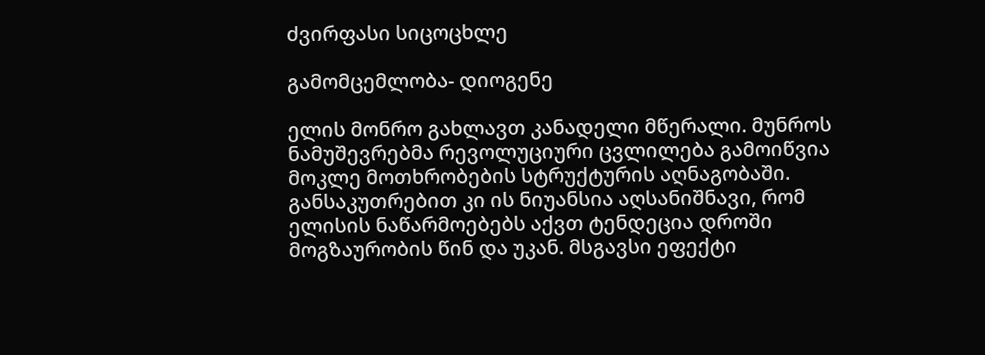ძვირფასი სიცოცხლე

გამომცემლობა- დიოგენე

ელის მონრო გახლავთ კანადელი მწერალი. მუნროს ნამუშევრებმა რევოლუციური ცვლილება გამოიწვია მოკლე მოთხრობების სტრუქტურის აღნაგობაში. განსაკუთრებით კი ის ნიუანსია აღსანიშნავი, რომ ელისის ნაწარმოებებს აქვთ ტენდეცია დროში მოგზაურობის წინ და უკან. მსგავსი ეფექტი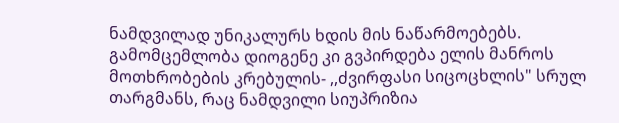ნამდვილად უნიკალურს ხდის მის ნაწარმოებებს. გამომცემლობა დიოგენე კი გვპირდება ელის მანროს მოთხრობების კრებულის- ,,ძვირფასი სიცოცხლის" სრულ თარგმანს, რაც ნამდვილი სიუპრიზია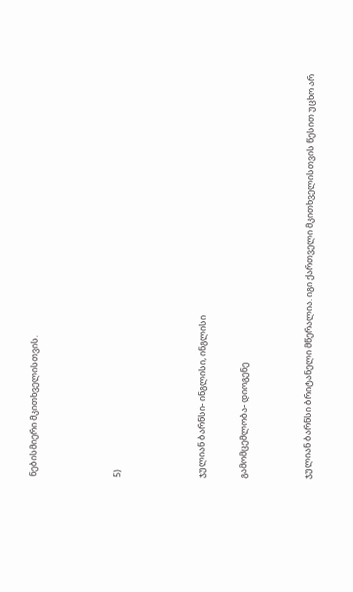ნებისმიერი მკითხველისთვის.



5)



ჯულიან ბარნსი- ინგლისი, ინგლისი

გამომცემლობა- დიოგენე


ჯულიან ბარნსი ბრიტანელი მწერალია. იგი ქართველი მკითხველისთვის წესით უცხო არ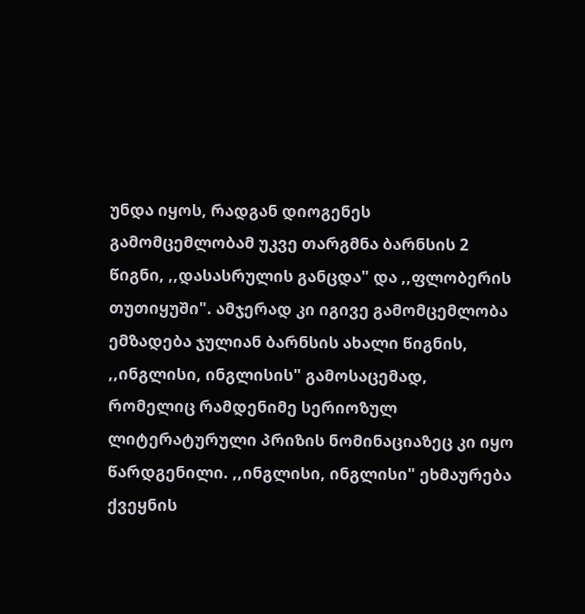უნდა იყოს, რადგან დიოგენეს გამომცემლობამ უკვე თარგმნა ბარნსის 2 წიგნი, ,,დასასრულის განცდა" და ,,ფლობერის თუთიყუში". ამჯერად კი იგივე გამომცემლობა ემზადება ჯულიან ბარნსის ახალი წიგნის, ,,ინგლისი, ინგლისის" გამოსაცემად, რომელიც რამდენიმე სერიოზულ ლიტერატურული პრიზის ნომინაციაზეც კი იყო წარდგენილი. ,,ინგლისი, ინგლისი" ეხმაურება ქვეყნის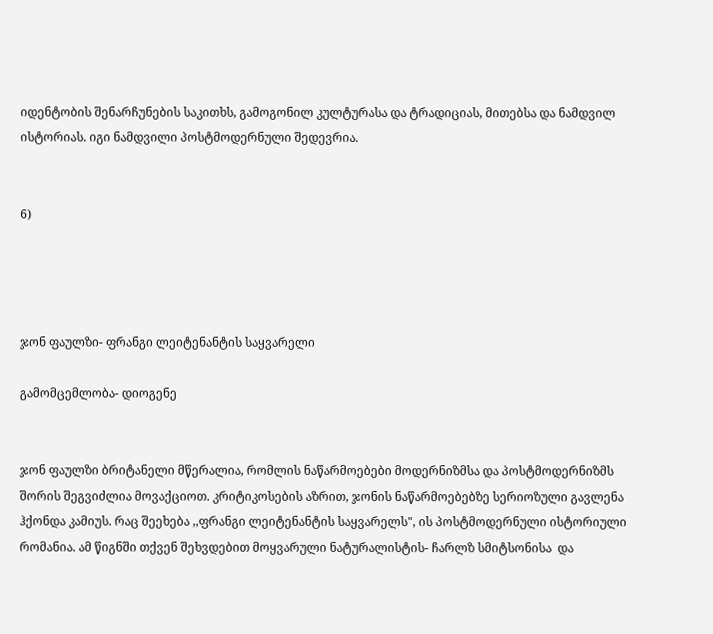იდენტობის შენარჩუნების საკითხს, გამოგონილ კულტურასა და ტრადიციას, მითებსა და ნამდვილ ისტორიას. იგი ნამდვილი პოსტმოდერნული შედევრია.


6)




ჯონ ფაულზი- ფრანგი ლეიტენანტის საყვარელი

გამომცემლობა- დიოგენე


ჯონ ფაულზი ბრიტანელი მწერალია, რომლის ნაწარმოებები მოდერნიზმსა და პოსტმოდერნიზმს შორის შეგვიძლია მოვაქციოთ. კრიტიკოსების აზრით, ჯონის ნაწარმოებებზე სერიოზული გავლენა ჰქონდა კამიუს. რაც შეეხება ,,ფრანგი ლეიტენანტის საყვარელს", ის პოსტმოდერნული ისტორიული რომანია. ამ წიგნში თქვენ შეხვდებით მოყვარული ნატურალისტის- ჩარლზ სმიტსონისა  და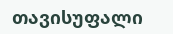თავისუფალი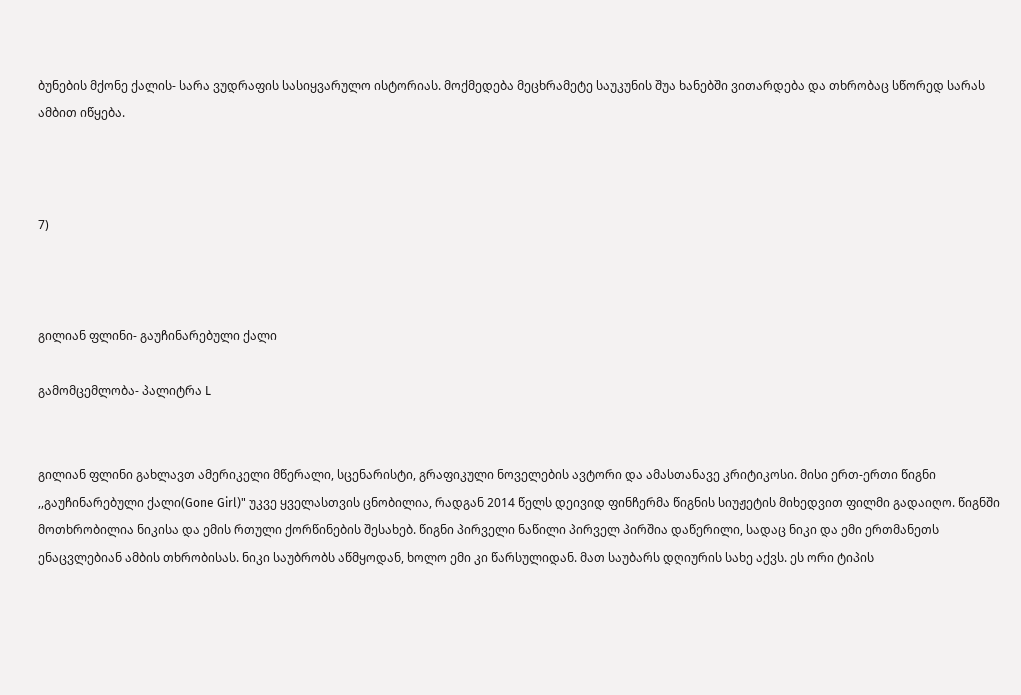ბუნების მქონე ქალის- სარა ვუდრაფის სასიყვარულო ისტორიას. მოქმედება მეცხრამეტე საუკუნის შუა ხანებში ვითარდება და თხრობაც სწორედ სარას ამბით იწყება.



7)



გილიან ფლინი- გაუჩინარებული ქალი

გამომცემლობა- პალიტრა L


გილიან ფლინი გახლავთ ამერიკელი მწერალი, სცენარისტი, გრაფიკული ნოველების ავტორი და ამასთანავე კრიტიკოსი. მისი ერთ-ერთი წიგნი ,,გაუჩინარებული ქალი(Gone Girl)" უკვე ყველასთვის ცნობილია, რადგან 2014 წელს დეივიდ ფინჩერმა წიგნის სიუჟეტის მიხედვით ფილმი გადაიღო. წიგნში მოთხრობილია ნიკისა და ემის რთული ქორწინების შესახებ. წიგნი პირველი ნაწილი პირველ პირშია დაწერილი, სადაც ნიკი და ემი ერთმანეთს ენაცვლებიან ამბის თხრობისას. ნიკი საუბრობს აწმყოდან, ხოლო ემი კი წარსულიდან. მათ საუბარს დღიურის სახე აქვს. ეს ორი ტიპის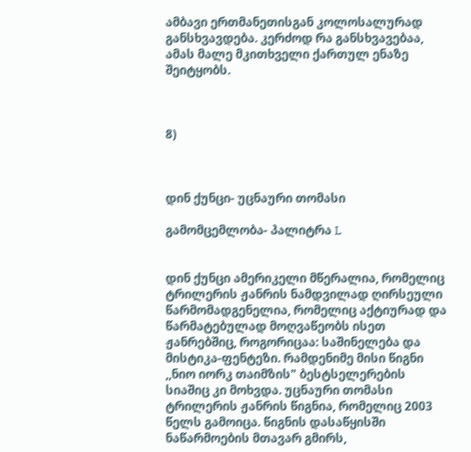ამბავი ერთმანეთისგან კოლოსალურად განსხვავდება. კერძოდ რა განსხვავებაა, ამას მალე მკითხველი ქართულ ენაზე შეიტყობს.



8)



დინ ქუნცი- უცნაური თომასი

გამომცემლობა- პალიტრა L


დინ ქუნცი ამერიკელი მწერალია, რომელიც ტრილერის ჟანრის ნამდვილად ღირსეული წარმომადგენელია, რომელიც აქტიურად და წარმატებულად მოღვაწეობს ისეთ ჟანრებშიც, როგორიცაა: საშინელება და მისტიკა-ფენტეზი. რამდენიმე მისი წიგნი ,,ნიო იორკ თაიმზის" ბესტსელერების სიაშიც კი მოხვდა. უცნაური თომასი ტრილერის ჟანრის წიგნია, რომელიც 2003 წელს გამოიცა. წიგნის დასაწყისში ნაწარმოების მთავარ გმირს,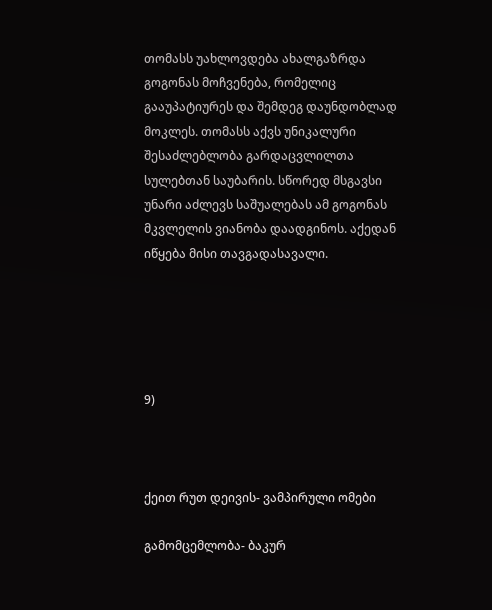თომასს უახლოვდება ახალგაზრდა გოგონას მოჩვენება, რომელიც გააუპატიურეს და შემდეგ დაუნდობლად მოკლეს. თომასს აქვს უნიკალური შესაძლებლობა გარდაცვლილთა სულებთან საუბარის. სწორედ მსგავსი უნარი აძლევს საშუალებას ამ გოგონას მკვლელის ვიანობა დაადგინოს. აქედან იწყება მისი თავგადასავალი.





9)



ქეით რუთ დეივის- ვამპირული ომები

გამომცემლობა- ბაკურ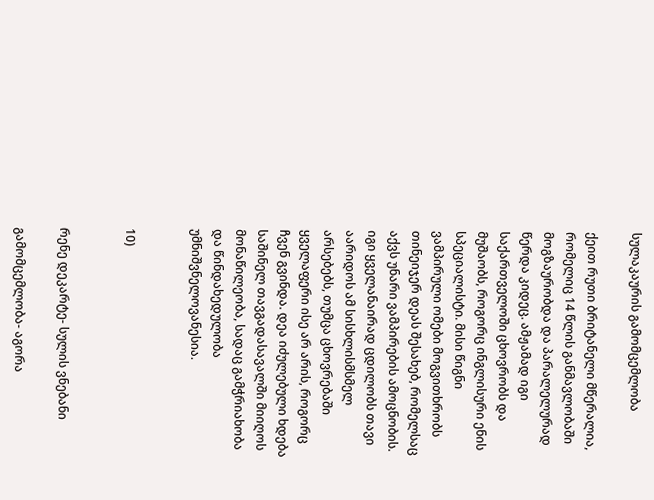სულაკაურის გამომცემლობა

ქეით რუთი ბრიტანელი მწერალია, რომელიც 14 წლის განმავლობაში მოგზაურობდა და პარალელურად წერდა კიდეც. ამჟამად იგი საქართველოში ცხოვრობს და მუშაობს, როგორც ინგლისური ენის სპეციალისტი. მისი წიგნი ვამპირული ომები მოგვითხრობს თინეიჯერ დეას შესახებ, რომელსაც აქვს უნარი ვამპირების ამოცნობის. იგი ყველანაირად ცდილობს თავი აარიდოს ამ სისხლისმსმელ არსებებს, თუმცა ცხოვრებაში ყველაფერი ისე არ არის, როგორც ჩვენ გვინდა. დეა იძულებული ხდება საშინელ თავგადასავალში მიიღოს მონაწილეობა, სადაც გამჭრიახობა და წინდახედულობა უმნიშვნელოვანესია.


10)


რენე დეკარტე- სულის ვნებანი

გამომცემლობა- აგორა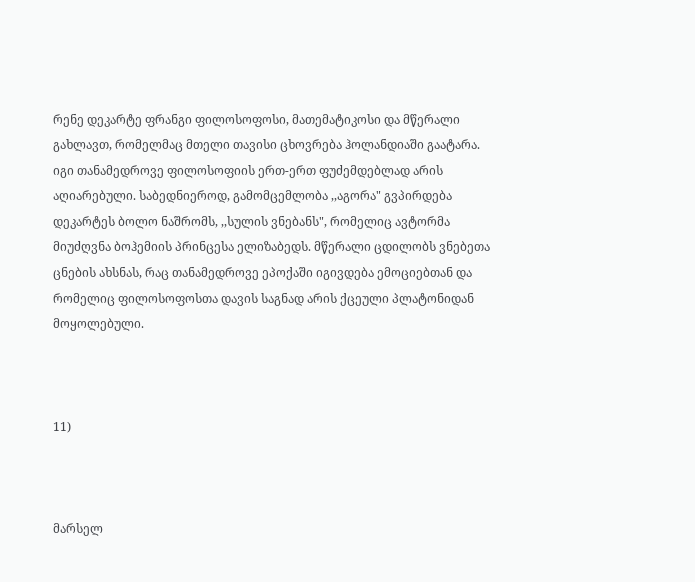რენე დეკარტე ფრანგი ფილოსოფოსი, მათემატიკოსი და მწერალი გახლავთ, რომელმაც მთელი თავისი ცხოვრება ჰოლანდიაში გაატარა. იგი თანამედროვე ფილოსოფიის ერთ-ერთ ფუძემდებლად არის აღიარებული. საბედნიეროდ, გამომცემლობა ,,აგორა" გვპირდება დეკარტეს ბოლო ნაშრომს, ,,სულის ვნებანს", რომელიც ავტორმა მიუძღვნა ბოჰემიის პრინცესა ელიზაბედს. მწერალი ცდილობს ვნებეთა ცნების ახსნას, რაც თანამედროვე ეპოქაში იგივდება ემოციებთან და რომელიც ფილოსოფოსთა დავის საგნად არის ქცეული პლატონიდან მოყოლებული.



11)



მარსელ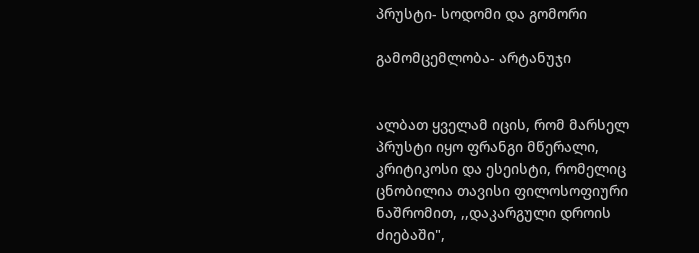პრუსტი- სოდომი და გომორი

გამომცემლობა- არტანუჯი


ალბათ ყველამ იცის, რომ მარსელ პრუსტი იყო ფრანგი მწერალი, კრიტიკოსი და ესეისტი, რომელიც ცნობილია თავისი ფილოსოფიური ნაშრომით, ,,დაკარგული დროის ძიებაში",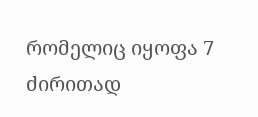რომელიც იყოფა 7 ძირითად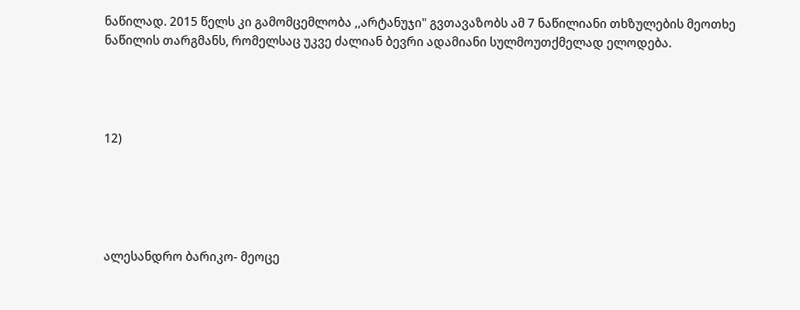ნაწილად. 2015 წელს კი გამომცემლობა ,,არტანუჯი" გვთავაზობს ამ 7 ნაწილიანი თხზულების მეოთხე ნაწილის თარგმანს, რომელსაც უკვე ძალიან ბევრი ადამიანი სულმოუთქმელად ელოდება.




12)





ალესანდრო ბარიკო- მეოცე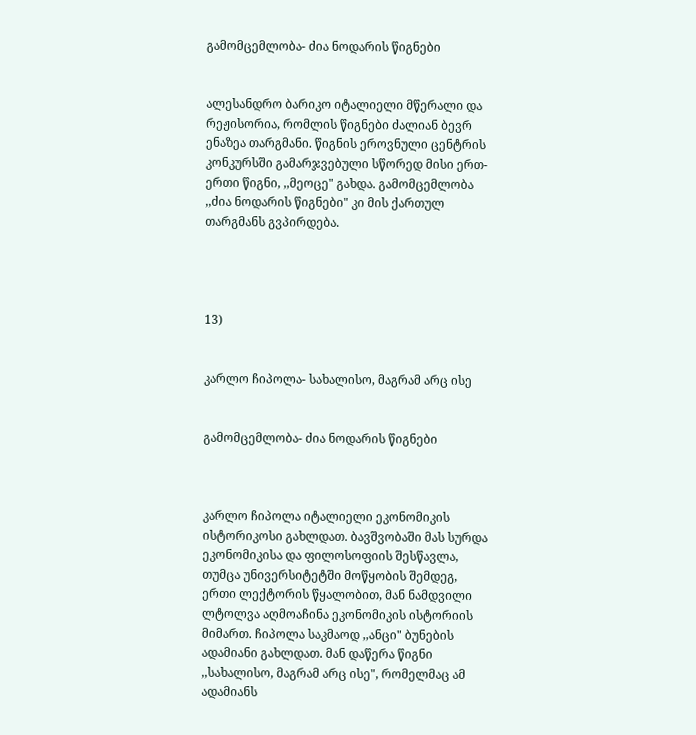გამომცემლობა- ძია ნოდარის წიგნები


ალესანდრო ბარიკო იტალიელი მწერალი და რეჟისორია, რომლის წიგნები ძალიან ბევრ ენაზეა თარგმანი. წიგნის ეროვნული ცენტრის კონკურსში გამარჯვებული სწორედ მისი ერთ-ერთი წიგნი, ,,მეოცე" გახდა. გამომცემლობა ,,ძია ნოდარის წიგნები" კი მის ქართულ თარგმანს გვპირდება.




13)


კარლო ჩიპოლა- სახალისო, მაგრამ არც ისე


გამომცემლობა- ძია ნოდარის წიგნები



კარლო ჩიპოლა იტალიელი ეკონომიკის ისტორიკოსი გახლდათ. ბავშვობაში მას სურდა ეკონომიკისა და ფილოსოფიის შესწავლა, თუმცა უნივერსიტეტში მოწყობის შემდეგ, ერთი ლექტორის წყალობით, მან ნამდვილი ლტოლვა აღმოაჩინა ეკონომიკის ისტორიის მიმართ. ჩიპოლა საკმაოდ ,,ანცი" ბუნების ადამიანი გახლდათ. მან დაწერა წიგნი ,,სახალისო, მაგრამ არც ისე", რომელმაც ამ ადამიანს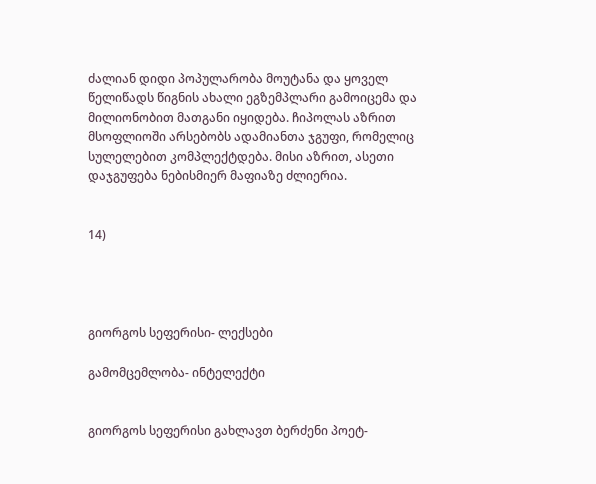ძალიან დიდი პოპულარობა მოუტანა და ყოველ წელიწადს წიგნის ახალი ეგზემპლარი გამოიცემა და მილიონობით მათგანი იყიდება. ჩიპოლას აზრით მსოფლიოში არსებობს ადამიანთა ჯგუფი, რომელიც სულელებით კომპლექტდება. მისი აზრით, ასეთი დაჯგუფება ნებისმიერ მაფიაზე ძლიერია.


14)




გიორგოს სეფერისი- ლექსები

გამომცემლობა- ინტელექტი


გიორგოს სეფერისი გახლავთ ბერძენი პოეტ-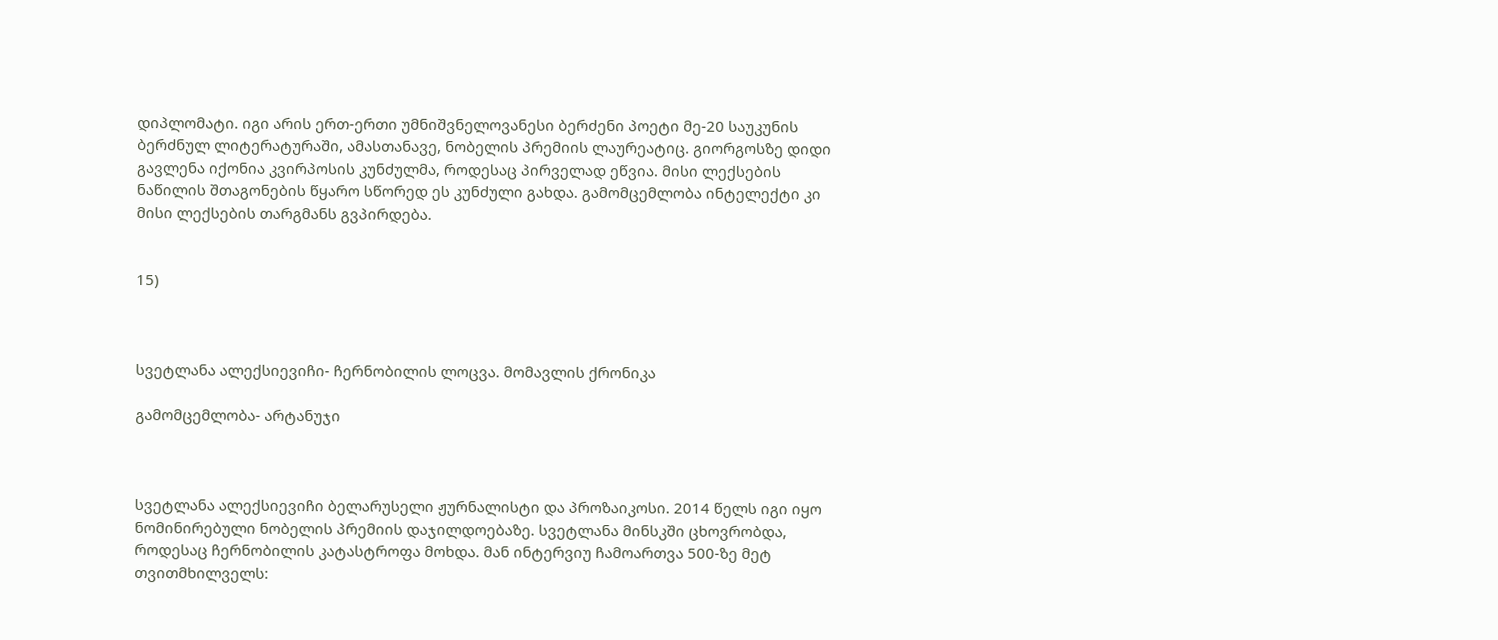დიპლომატი. იგი არის ერთ-ერთი უმნიშვნელოვანესი ბერძენი პოეტი მე-20 საუკუნის ბერძნულ ლიტერატურაში, ამასთანავე, ნობელის პრემიის ლაურეატიც. გიორგოსზე დიდი გავლენა იქონია კვირპოსის კუნძულმა, როდესაც პირველად ეწვია. მისი ლექსების ნაწილის შთაგონების წყარო სწორედ ეს კუნძული გახდა. გამომცემლობა ინტელექტი კი მისი ლექსების თარგმანს გვპირდება.


15)



სვეტლანა ალექსიევიჩი- ჩერნობილის ლოცვა. მომავლის ქრონიკა

გამომცემლობა- არტანუჯი



სვეტლანა ალექსიევიჩი ბელარუსელი ჟურნალისტი და პროზაიკოსი. 2014 წელს იგი იყო ნომინირებული ნობელის პრემიის დაჯილდოებაზე. სვეტლანა მინსკში ცხოვრობდა, როდესაც ჩერნობილის კატასტროფა მოხდა. მან ინტერვიუ ჩამოართვა 500-ზე მეტ თვითმხილველს: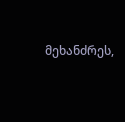მეხანძრეს,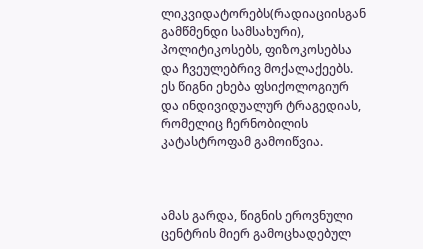ლიკვიდატორებს(რადიაციისგან გამწმენდი სამსახური), პოლიტიკოსებს, ფიზოკოსებსა და ჩვეულებრივ მოქალაქეებს. ეს წიგნი ეხება ფსიქოლოგიურ და ინდივიდუალურ ტრაგედიას, რომელიც ჩერნობილის კატასტროფამ გამოიწვია.



ამას გარდა, წიგნის ეროვნული ცენტრის მიერ გამოცხადებულ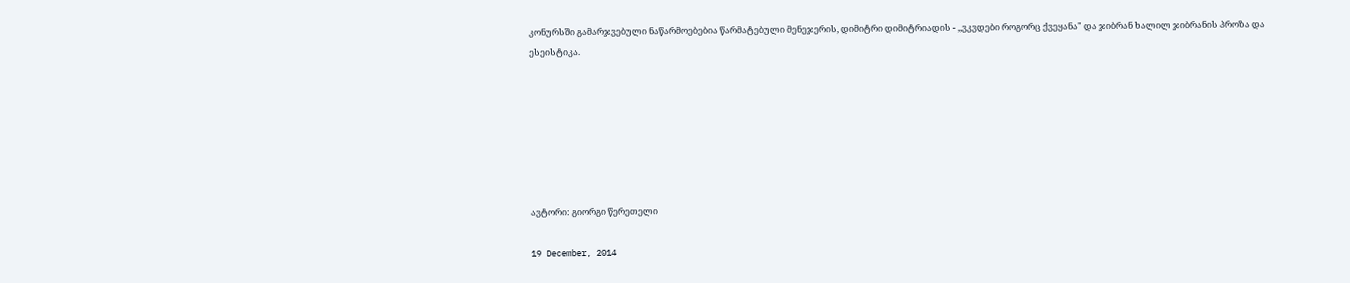კონურსში გამარჯვებული ნაწარმოებებია წარმატებული მენეჯერის, დიმიტრი დიმიტრიადის - ,,ვკვდები როგორც ქვეყანა" და ჯიბრან ხალილ ჯიბრანის პროზა და ესეისტიკა.







ავტორი: გიორგი წერეთელი

19 December, 2014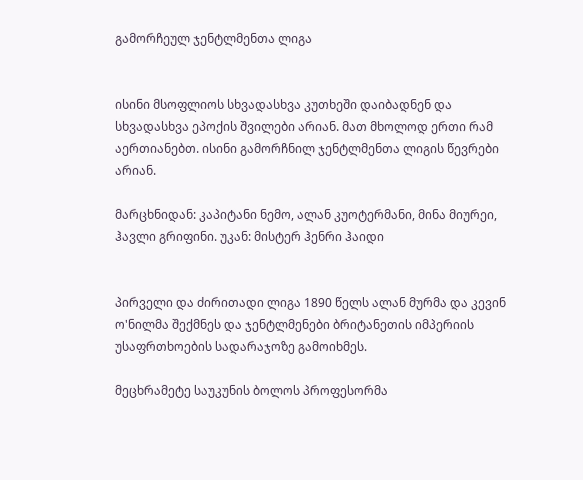გამორჩეულ ჯენტლმენთა ლიგა


ისინი მსოფლიოს სხვადასხვა კუთხეში დაიბადნენ და სხვადასხვა ეპოქის შვილები არიან. მათ მხოლოდ ერთი რამ აერთიანებთ. ისინი გამორჩნილ ჯენტლმენთა ლიგის წევრები არიან.

მარცხნიდან: კაპიტანი ნემო, ალან კუოტერმანი, მინა მიურეი, ჰავლი გრიფინი. უკან: მისტერ ჰენრი ჰაიდი


პირველი და ძირითადი ლიგა 1890 წელს ალან მურმა და კევინ ო'ნილმა შექმნეს და ჯენტლმენები ბრიტანეთის იმპერიის უსაფრთხოების სადარაჯოზე გამოიხმეს.

მეცხრამეტე საუკუნის ბოლოს პროფესორმა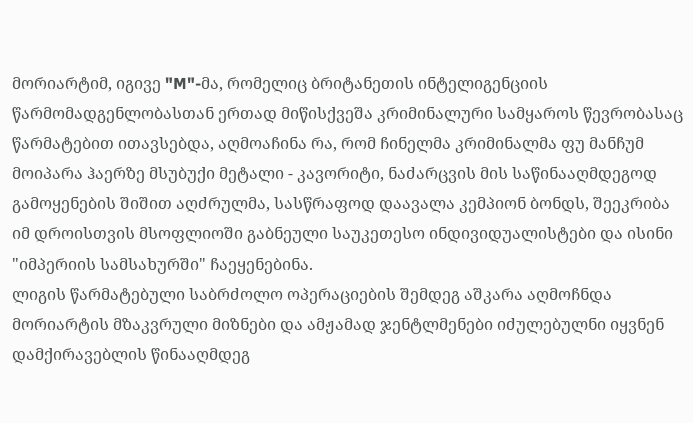მორიარტიმ, იგივე "M"-მა, რომელიც ბრიტანეთის ინტელიგენციის წარმომადგენლობასთან ერთად მიწისქვეშა კრიმინალური სამყაროს წევრობასაც წარმატებით ითავსებდა, აღმოაჩინა რა, რომ ჩინელმა კრიმინალმა ფუ მანჩუმ მოიპარა ჰაერზე მსუბუქი მეტალი - კავორიტი, ნაძარცვის მის საწინააღმდეგოდ გამოყენების შიშით აღძრულმა, სასწრაფოდ დაავალა კემპიონ ბონდს, შეეკრიბა იმ დროისთვის მსოფლიოში გაბნეული საუკეთესო ინდივიდუალისტები და ისინი "იმპერიის სამსახურში" ჩაეყენებინა.
ლიგის წარმატებული საბრძოლო ოპერაციების შემდეგ აშკარა აღმოჩნდა მორიარტის მზაკვრული მიზნები და ამჟამად ჯენტლმენები იძულებულნი იყვნენ დამქირავებლის წინააღმდეგ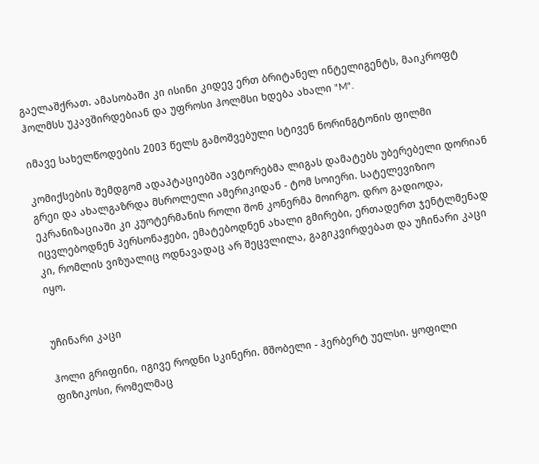გაელაშქრათ. ამასობაში კი ისინი კიდევ ერთ ბრიტანელ ინტელიგენტს, მაიკროფტ ჰოლმსს უკავშირდებიან და უფროსი ჰოლმსი ხდება ახალი "M".

იმავე სახელწოდების 2003 წელს გამოშვებული სტივენ ნორინგტონის ფილმი

კომიქსების შემდგომ ადაპტაციებში ავტორებმა ლიგას დამატებს უბერებელი დორიან გრეი და ახალგაზრდა მსროლელი ამერიკიდან - ტომ სოიერი. სატელევიზიო ეკრანიზაციაში კი კუოტერმანის როლი შონ კონერმა მოირგო. დრო გადიოდა, იცვლებოდნენ პერსონაჟები, ემატებოდნენ ახალი გმირები, ერთადერთ ჯენტლმენად კი, რომლის ვიზუალიც ოდნავადაც არ შეცვლილა, გაგიკვირდებათ და უჩინარი კაცი იყო.


უჩინარი კაცი

ჰოლი გრიფინი, იგივე როდნი სკინერი. მშობელი - ჰერბერტ უელსი. ყოფილი ფიზიკოსი, რომელმაც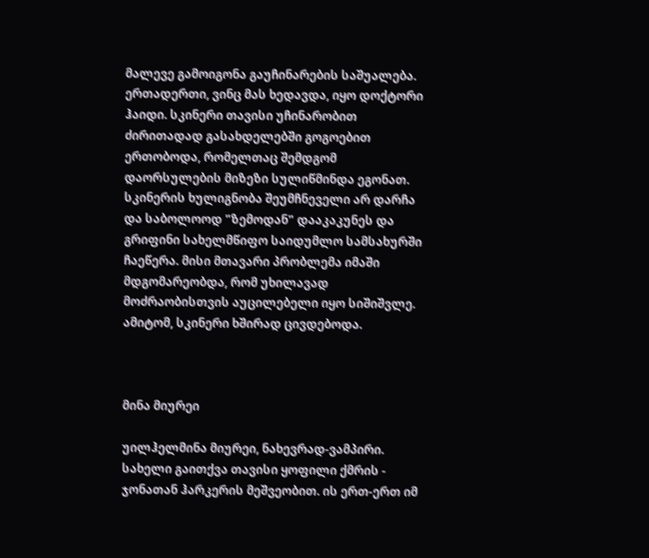მალევე გამოიგონა გაუჩინარების საშუალება. ერთადერთი, ვინც მას ხედავდა, იყო დოქტორი ჰაიდი. სკინერი თავისი უჩინარობით ძირითადად გასახდელებში გოგოებით ერთობოდა, რომელთაც შემდგომ დაორსულების მიზეზი სულიწმინდა ეგონათ. სკინერის ხულიგნობა შეუმჩნეველი არ დარჩა და საბოლოოდ "ზემოდან" დააკაკუნეს და გრიფინი სახელმწიფო საიდუმლო სამსახურში ჩაეწერა. მისი მთავარი პრობლემა იმაში მდგომარეობდა, რომ უხილავად მოძრაობისთვის აუცილებელი იყო სიშიშვლე. ამიტომ, სკინერი ხშირად ცივდებოდა.



მინა მიურეი

უილჰელმინა მიურეი, ნახევრად-ვამპირი. სახელი გაითქვა თავისი ყოფილი ქმრის - ჯონათან ჰარკერის მეშვეობით. ის ერთ-ერთ იმ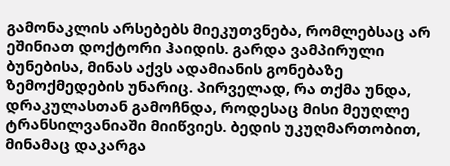გამონაკლის არსებებს მიეკუთვნება, რომლებსაც არ ეშინიათ დოქტორი ჰაიდის. გარდა ვამპირული ბუნებისა, მინას აქვს ადამიანის გონებაზე ზემოქმედების უნარიც. პირველად, რა თქმა უნდა, დრაკულასთან გამოჩნდა, როდესაც მისი მეუღლე ტრანსილვანიაში მიიწვიეს. ბედის უკუღმართობით, მინამაც დაკარგა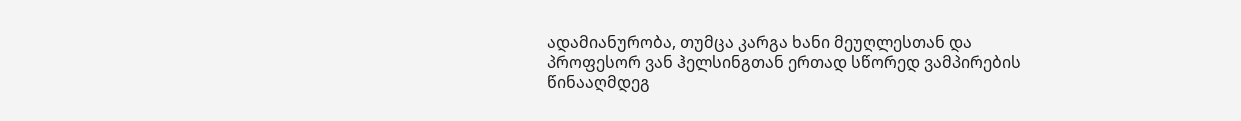ადამიანურობა, თუმცა კარგა ხანი მეუღლესთან და პროფესორ ვან ჰელსინგთან ერთად სწორედ ვამპირების წინააღმდეგ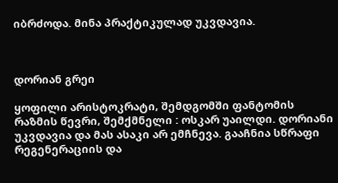იბრძოდა. მინა პრაქტიკულად უკვდავია.



დორიან გრეი

ყოფილი არისტოკრატი, შემდგომში ფანტომის რაზმის წევრი, შემქმნელი : ოსკარ უაილდი. დორიანი უკვდავია და მას ასაკი არ ემჩნევა. გააჩნია სწრაფი რეგენერაციის და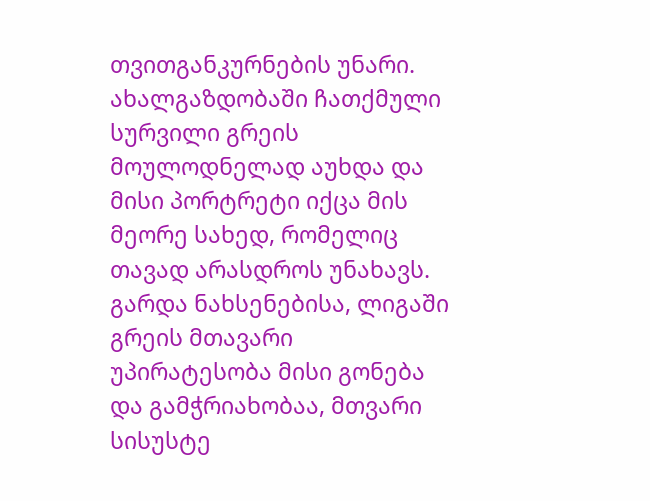თვითგანკურნების უნარი. ახალგაზდობაში ჩათქმული სურვილი გრეის მოულოდნელად აუხდა და მისი პორტრეტი იქცა მის მეორე სახედ, რომელიც თავად არასდროს უნახავს. გარდა ნახსენებისა, ლიგაში გრეის მთავარი უპირატესობა მისი გონება და გამჭრიახობაა, მთვარი სისუსტე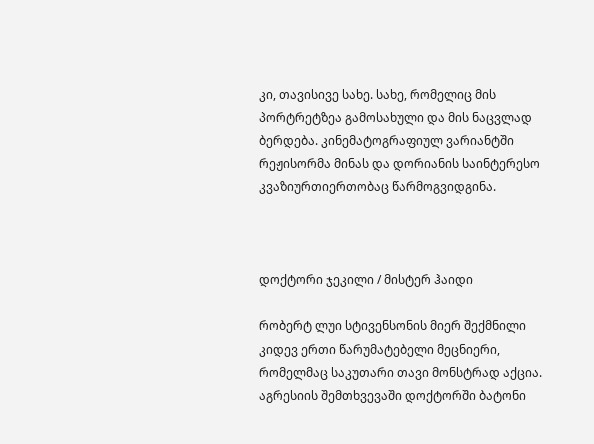კი, თავისივე სახე. სახე, რომელიც მის პორტრეტზეა გამოსახული და მის ნაცვლად ბერდება. კინემატოგრაფიულ ვარიანტში რეჟისორმა მინას და დორიანის საინტერესო კვაზიურთიერთობაც წარმოგვიდგინა.



დოქტორი ჯეკილი / მისტერ ჰაიდი

რობერტ ლუი სტივენსონის მიერ შექმნილი კიდევ ერთი წარუმატებელი მეცნიერი, რომელმაც საკუთარი თავი მონსტრად აქცია. აგრესიის შემთხვევაში დოქტორში ბატონი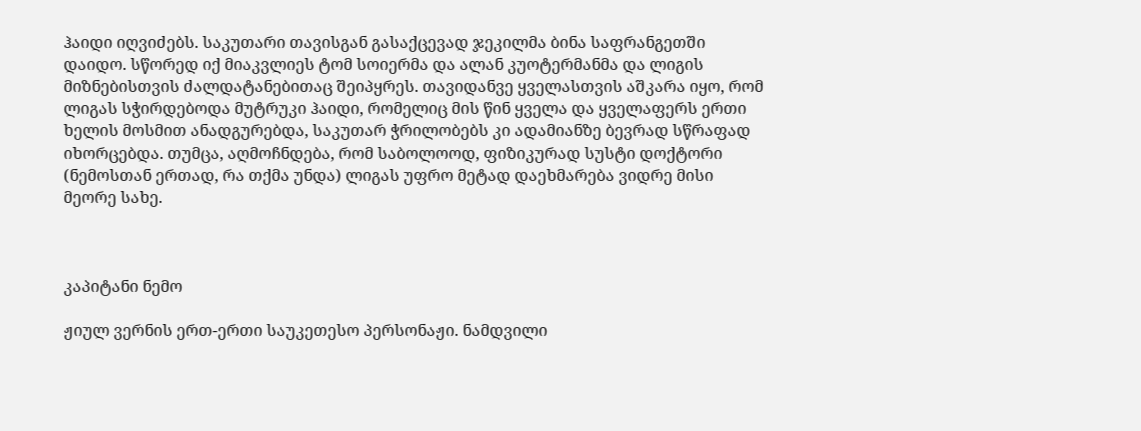ჰაიდი იღვიძებს. საკუთარი თავისგან გასაქცევად ჯეკილმა ბინა საფრანგეთში დაიდო. სწორედ იქ მიაკვლიეს ტომ სოიერმა და ალან კუოტერმანმა და ლიგის მიზნებისთვის ძალდატანებითაც შეიპყრეს. თავიდანვე ყველასთვის აშკარა იყო, რომ ლიგას სჭირდებოდა მუტრუკი ჰაიდი, რომელიც მის წინ ყველა და ყველაფერს ერთი ხელის მოსმით ანადგურებდა, საკუთარ ჭრილობებს კი ადამიანზე ბევრად სწრაფად იხორცებდა. თუმცა, აღმოჩნდება, რომ საბოლოოდ, ფიზიკურად სუსტი დოქტორი (ნემოსთან ერთად, რა თქმა უნდა) ლიგას უფრო მეტად დაეხმარება ვიდრე მისი მეორე სახე.



კაპიტანი ნემო

ჟიულ ვერნის ერთ-ერთი საუკეთესო პერსონაჟი. ნამდვილი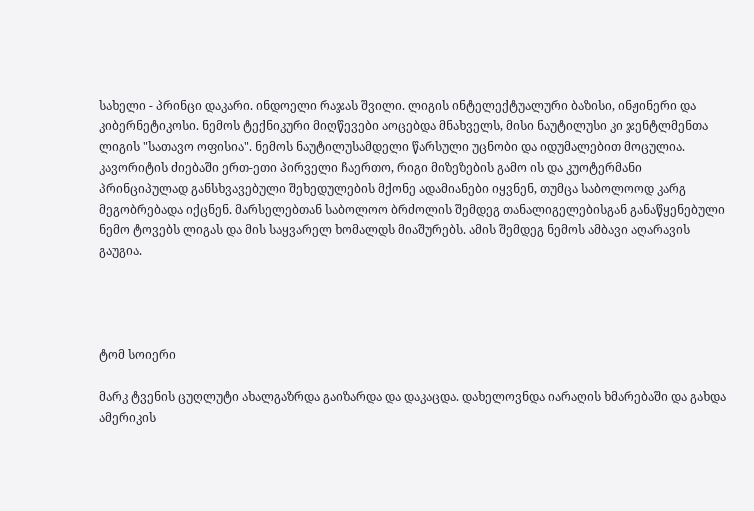სახელი - პრინცი დაკარი. ინდოელი რაჯას შვილი. ლიგის ინტელექტუალური ბაზისი, ინჟინერი და კიბერნეტიკოსი. ნემოს ტექნიკური მიღწევები აოცებდა მნახველს, მისი ნაუტილუსი კი ჯენტლმენთა ლიგის "სათავო ოფისია". ნემოს ნაუტილუსამდელი წარსული უცნობი და იდუმალებით მოცულია. კავორიტის ძიებაში ერთ-ეთი პირველი ჩაერთო, რიგი მიზეზების გამო ის და კუოტერმანი პრინციპულად განსხვავებული შეხედულების მქონე ადამიანები იყვნენ, თუმცა საბოლოოდ კარგ მეგობრებადა იქცნენ. მარსელებთან საბოლოო ბრძოლის შემდეგ თანალიგელებისგან განაწყენებული ნემო ტოვებს ლიგას და მის საყვარელ ხომალდს მიაშურებს. ამის შემდეგ ნემოს ამბავი აღარავის გაუგია.




ტომ სოიერი

მარკ ტვენის ცუღლუტი ახალგაზრდა გაიზარდა და დაკაცდა. დახელოვნდა იარაღის ხმარებაში და გახდა ამერიკის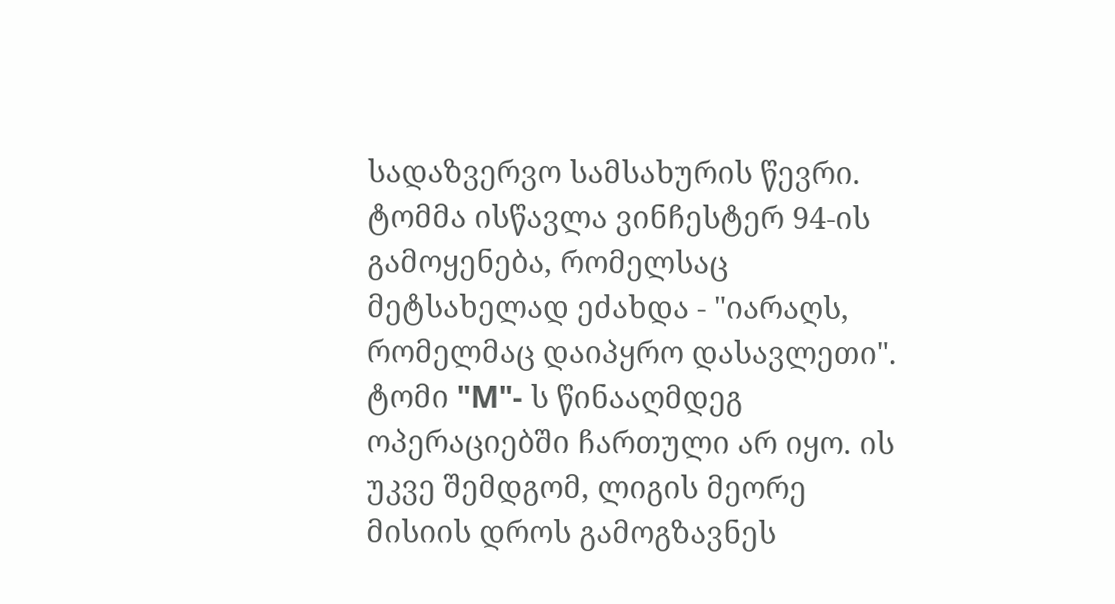სადაზვერვო სამსახურის წევრი. ტომმა ისწავლა ვინჩესტერ 94-ის გამოყენება, რომელსაც მეტსახელად ეძახდა - "იარაღს, რომელმაც დაიპყრო დასავლეთი". ტომი "M"- ს წინააღმდეგ ოპერაციებში ჩართული არ იყო. ის უკვე შემდგომ, ლიგის მეორე მისიის დროს გამოგზავნეს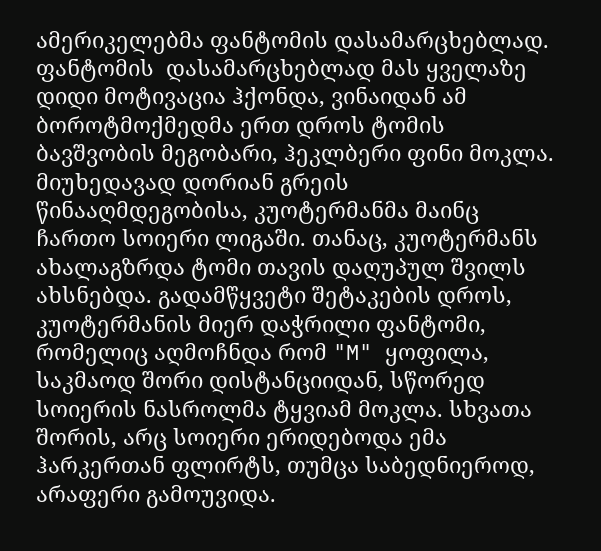ამერიკელებმა ფანტომის დასამარცხებლად. ფანტომის  დასამარცხებლად მას ყველაზე დიდი მოტივაცია ჰქონდა, ვინაიდან ამ ბოროტმოქმედმა ერთ დროს ტომის ბავშვობის მეგობარი, ჰეკლბერი ფინი მოკლა. მიუხედავად დორიან გრეის წინააღმდეგობისა, კუოტერმანმა მაინც ჩართო სოიერი ლიგაში. თანაც, კუოტერმანს ახალაგზრდა ტომი თავის დაღუპულ შვილს ახსნებდა. გადამწყვეტი შეტაკების დროს, კუოტერმანის მიერ დაჭრილი ფანტომი, რომელიც აღმოჩნდა რომ "M" ყოფილა, საკმაოდ შორი დისტანციიდან, სწორედ სოიერის ნასროლმა ტყვიამ მოკლა. სხვათა შორის, არც სოიერი ერიდებოდა ემა ჰარკერთან ფლირტს, თუმცა საბედნიეროდ, არაფერი გამოუვიდა.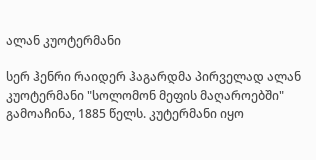ალან კუოტერმანი

სერ ჰენრი რაიდერ ჰაგარდმა პირველად ალან კუოტერმანი "სოლომონ მეფის მაღაროებში" გამოაჩინა, 1885 წელს. კუტერმანი იყო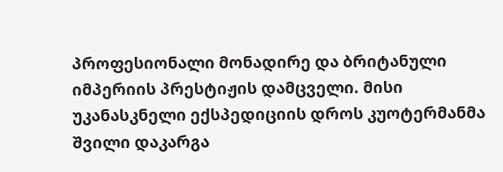პროფესიონალი მონადირე და ბრიტანული იმპერიის პრესტიჟის დამცველი. მისი უკანასკნელი ექსპედიციის დროს კუოტერმანმა შვილი დაკარგა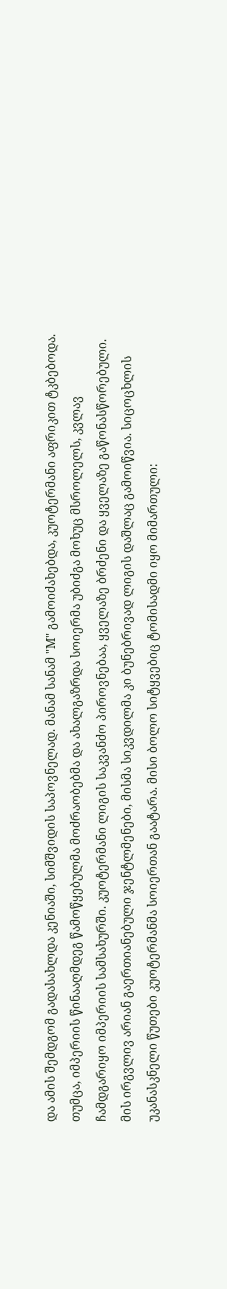და ამის შემდგომ გადასახლდა კენიაში, სიმშვიდის საპოვნელად. მანამ სანამ "M" გამოიძახებდა, კუოტერმანი აფრიკით ტკბებოდა. თუმცა, იმპერიის წინააღმდეგ წამოწყებულმა მოძრაობებმა და ახალგაზრდა სოიერმა უბიძგა მოხუც მსროლელს, კვლავ ჩამდგარიყო იმპერიის სამსახურში. კუოტერმანი ლიგის საკვანძო პიროვნებაა, ყველაზე ბრძენი და ყველაზე გაწონასწორებული. მის ირგვლივ არიან გაერთიანებული ჯენტლმენები, მისმა სიკვდილმა კი ბუნებრივად ლიგის დაშლაც გამოიწვია. სიცოცხლის უკანასკნელი წუთები კუოტერმანმა სოიერთან გაატარა. მისი ბოლო სიტყვებიც ტომისადმი იყო მიმართული: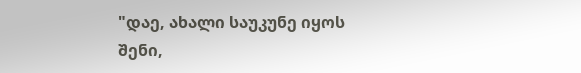"დაე, ახალი საუკუნე იყოს შენი,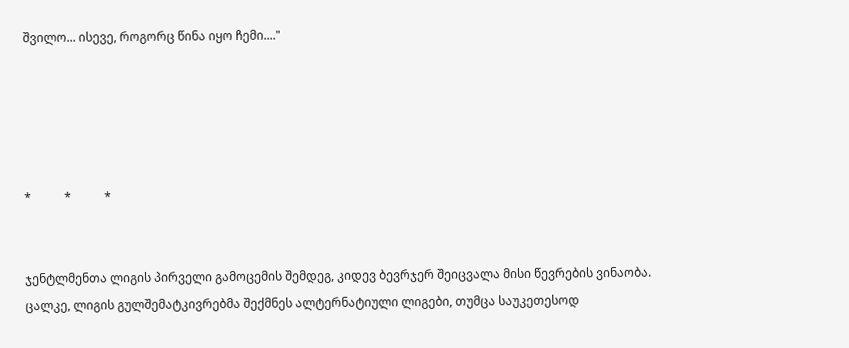შვილო... ისევე, როგორც წინა იყო ჩემი...."





*           *           *


ჯენტლმენთა ლიგის პირველი გამოცემის შემდეგ, კიდევ ბევრჯერ შეიცვალა მისი წევრების ვინაობა. ცალკე, ლიგის გულშემატკივრებმა შექმნეს ალტერნატიული ლიგები, თუმცა საუკეთესოდ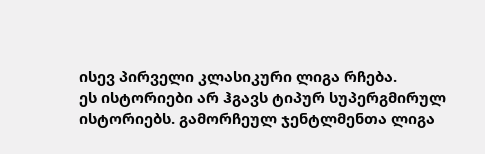ისევ პირველი კლასიკური ლიგა რჩება.
ეს ისტორიები არ ჰგავს ტიპურ სუპერგმირულ ისტორიებს. გამორჩეულ ჯენტლმენთა ლიგა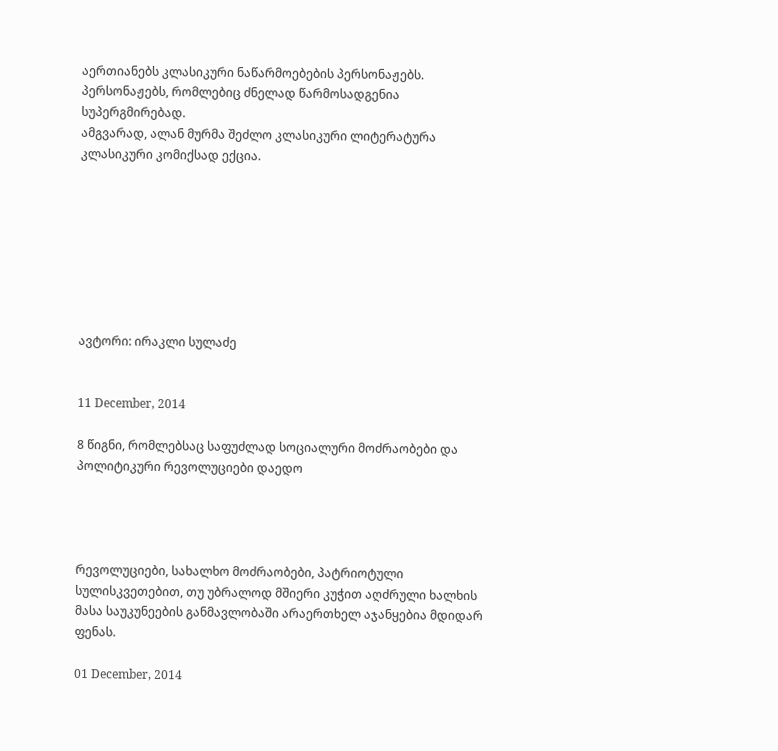აერთიანებს კლასიკური ნაწარმოებების პერსონაჟებს. პერსონაჟებს, რომლებიც ძნელად წარმოსადგენია სუპერგმირებად.
ამგვარად, ალან მურმა შეძლო კლასიკური ლიტერატურა კლასიკური კომიქსად ექცია.








ავტორი: ირაკლი სულაძე


11 December, 2014

8 წიგნი, რომლებსაც საფუძლად სოციალური მოძრაობები და პოლიტიკური რევოლუციები დაედო




რევოლუციები, სახალხო მოძრაობები, პატრიოტული სულისკვეთებით, თუ უბრალოდ მშიერი კუჭით აღძრული ხალხის მასა საუკუნეების განმავლობაში არაერთხელ აჯანყებია მდიდარ ფენას.

01 December, 2014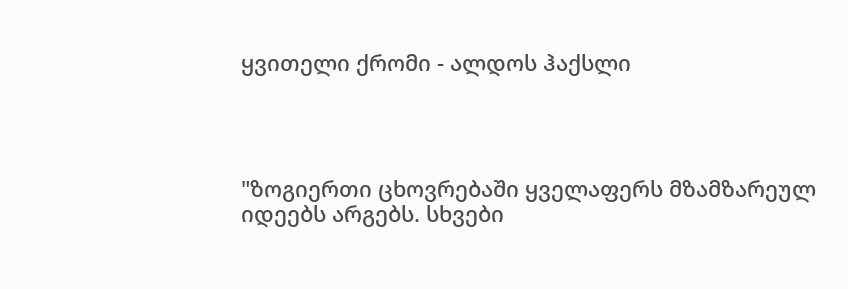ყვითელი ქრომი - ალდოს ჰაქსლი




"ზოგიერთი ცხოვრებაში ყველაფერს მზამზარეულ იდეებს არგებს. სხვები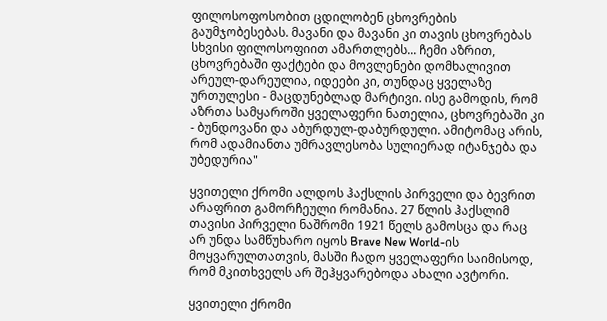ფილოსოფოსობით ცდილობენ ცხოვრების გაუმჯობესებას. მავანი და მავანი კი თავის ცხოვრებას სხვისი ფილოსოფიით ამართლებს... ჩემი აზრით, ცხოვრებაში ფაქტები და მოვლენები დომხალივით არეულ-დარეულია, იდეები კი, თუნდაც ყველაზე ურთულესი - მაცდუნებლად მარტივი. ისე გამოდის, რომ აზრთა სამყაროში ყველაფერი ნათელია, ცხოვრებაში კი - ბუნდოვანი და აბურდულ-დაბურდული. ამიტომაც არის, რომ ადამიანთა უმრავლესობა სულიერად იტანჯება და უბედურია"

ყვითელი ქრომი ალდოს ჰაქსლის პირველი და ბევრით არაფრით გამორჩეული რომანია. 27 წლის ჰაქსლიმ თავისი პირველი ნაშრომი 1921 წელს გამოსცა და რაც არ უნდა სამწუხარო იყოს Brave New World-ის მოყვარულთათვის, მასში ჩადო ყველაფერი საიმისოდ, რომ მკითხველს არ შეჰყვარებოდა ახალი ავტორი.

ყვითელი ქრომი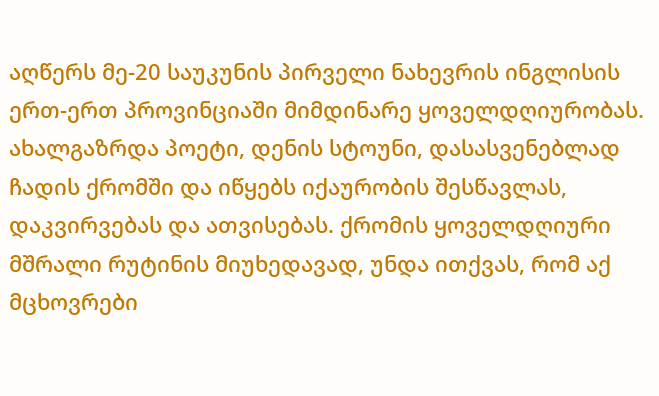აღწერს მე-20 საუკუნის პირველი ნახევრის ინგლისის ერთ-ერთ პროვინციაში მიმდინარე ყოველდღიურობას. ახალგაზრდა პოეტი, დენის სტოუნი, დასასვენებლად ჩადის ქრომში და იწყებს იქაურობის შესწავლას, დაკვირვებას და ათვისებას. ქრომის ყოველდღიური მშრალი რუტინის მიუხედავად, უნდა ითქვას, რომ აქ მცხოვრები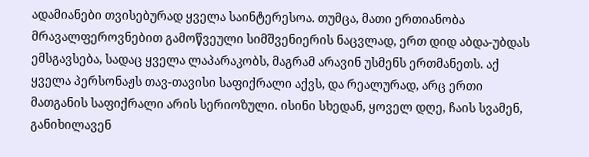ადამიანები თვისებურად ყველა საინტერესოა. თუმცა, მათი ერთიანობა მრავალფეროვნებით გამოწვეული სიმშვენიერის ნაცვლად, ერთ დიდ აბდა-უბდას ემსგავსება, სადაც ყველა ლაპარაკობს, მაგრამ არავინ უსმენს ერთმანეთს. აქ ყველა პერსონაჟს თავ-თავისი საფიქრალი აქვს, და რეალურად, არც ერთი მათგანის საფიქრალი არის სერიოზული. ისინი სხედან, ყოველ დღე, ჩაის სვამენ, განიხილავენ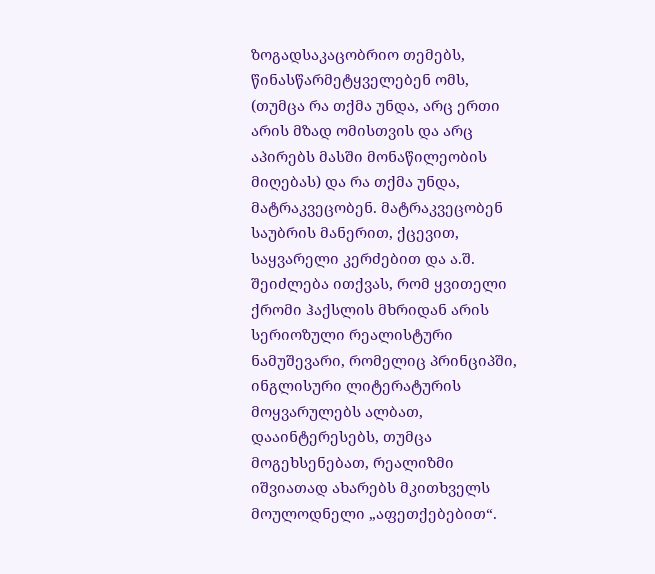ზოგადსაკაცობრიო თემებს, წინასწარმეტყველებენ ომს, (თუმცა რა თქმა უნდა, არც ერთი არის მზად ომისთვის და არც აპირებს მასში მონაწილეობის მიღებას) და რა თქმა უნდა, მატრაკვეცობენ. მატრაკვეცობენ საუბრის მანერით, ქცევით, საყვარელი კერძებით და ა.შ.
შეიძლება ითქვას, რომ ყვითელი ქრომი ჰაქსლის მხრიდან არის სერიოზული რეალისტური ნამუშევარი, რომელიც პრინციპში, ინგლისური ლიტერატურის მოყვარულებს ალბათ, დააინტერესებს, თუმცა მოგეხსენებათ, რეალიზმი იშვიათად ახარებს მკითხველს მოულოდნელი „აფეთქებებით“.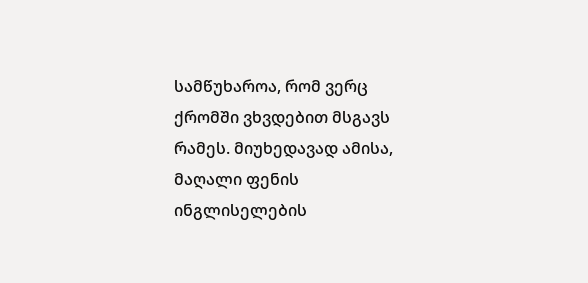სამწუხაროა, რომ ვერც ქრომში ვხვდებით მსგავს რამეს. მიუხედავად ამისა, მაღალი ფენის ინგლისელების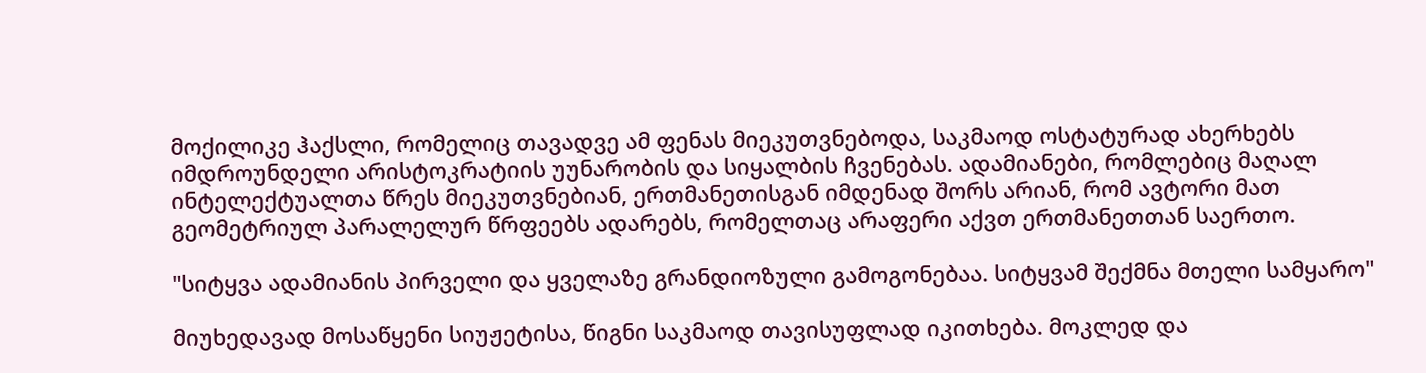მოქილიკე ჰაქსლი, რომელიც თავადვე ამ ფენას მიეკუთვნებოდა, საკმაოდ ოსტატურად ახერხებს იმდროუნდელი არისტოკრატიის უუნარობის და სიყალბის ჩვენებას. ადამიანები, რომლებიც მაღალ ინტელექტუალთა წრეს მიეკუთვნებიან, ერთმანეთისგან იმდენად შორს არიან, რომ ავტორი მათ გეომეტრიულ პარალელურ წრფეებს ადარებს, რომელთაც არაფერი აქვთ ერთმანეთთან საერთო.

"სიტყვა ადამიანის პირველი და ყველაზე გრანდიოზული გამოგონებაა. სიტყვამ შექმნა მთელი სამყარო"

მიუხედავად მოსაწყენი სიუჟეტისა, წიგნი საკმაოდ თავისუფლად იკითხება. მოკლედ და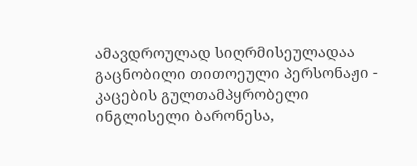ამავდროულად სიღრმისეულადაა გაცნობილი თითოეული პერსონაჟი - კაცების გულთამპყრობელი ინგლისელი ბარონესა,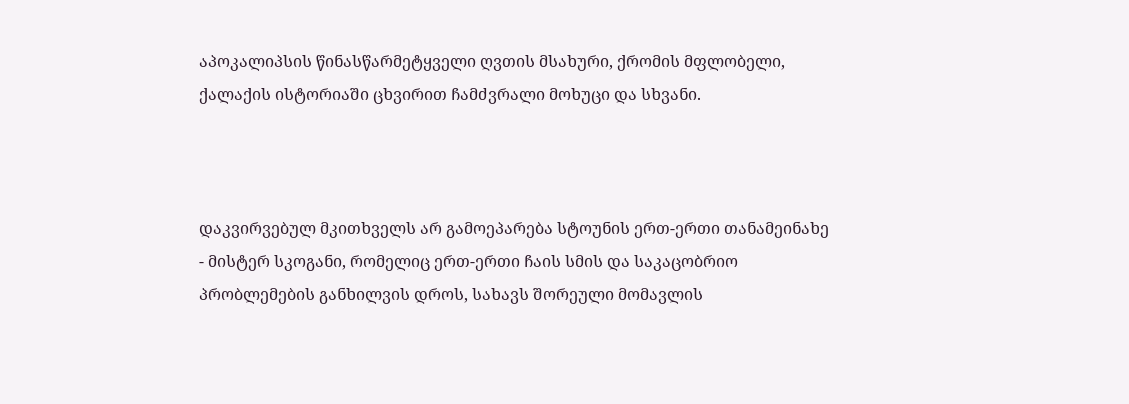აპოკალიპსის წინასწარმეტყველი ღვთის მსახური, ქრომის მფლობელი, ქალაქის ისტორიაში ცხვირით ჩამძვრალი მოხუცი და სხვანი.



დაკვირვებულ მკითხველს არ გამოეპარება სტოუნის ერთ-ერთი თანამეინახე - მისტერ სკოგანი, რომელიც ერთ-ერთი ჩაის სმის და საკაცობრიო პრობლემების განხილვის დროს, სახავს შორეული მომავლის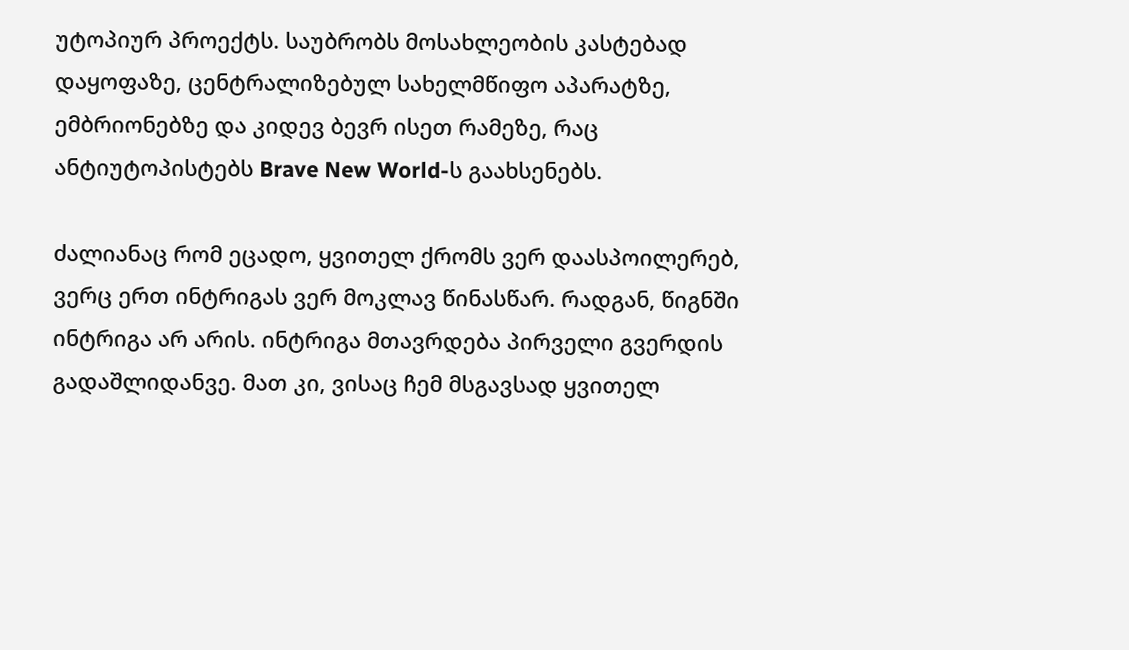უტოპიურ პროექტს. საუბრობს მოსახლეობის კასტებად დაყოფაზე, ცენტრალიზებულ სახელმწიფო აპარატზე, ემბრიონებზე და კიდევ ბევრ ისეთ რამეზე, რაც ანტიუტოპისტებს Brave New World-ს გაახსენებს.

ძალიანაც რომ ეცადო, ყვითელ ქრომს ვერ დაასპოილერებ, ვერც ერთ ინტრიგას ვერ მოკლავ წინასწარ. რადგან, წიგნში ინტრიგა არ არის. ინტრიგა მთავრდება პირველი გვერდის გადაშლიდანვე. მათ კი, ვისაც ჩემ მსგავსად ყვითელ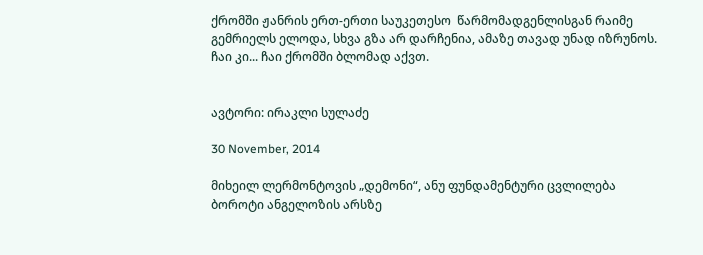ქრომში ჟანრის ერთ-ერთი საუკეთესო  წარმომადგენლისგან რაიმე გემრიელს ელოდა, სხვა გზა არ დარჩენია, ამაზე თავად უნად იზრუნოს. ჩაი კი... ჩაი ქრომში ბლომად აქვთ.


ავტორი: ირაკლი სულაძე

30 November, 2014

მიხეილ ლერმონტოვის „დემონი“, ანუ ფუნდამენტური ცვლილება ბოროტი ანგელოზის არსზე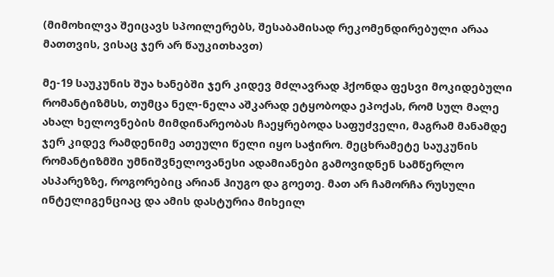(მიმოხილვა შეიცავს სპოილერებს, შესაბამისად რეკომენდირებული არაა მათთვის, ვისაც ჯერ არ წაუკითხავთ)

მე-19 საუკუნის შუა ხანებში ჯერ კიდევ მძლავრად ჰქონდა ფესვი მოკიდებული რომანტიზმსს, თუმცა ნელ-ნელა აშკარად ეტყობოდა ეპოქას, რომ სულ მალე ახალ ხელოვნების მიმდინარეობას ჩაეყრებოდა საფუძველი, მაგრამ მანამდე ჯერ კიდევ რამდენიმე ათეული წელი იყო საჭირო. მეცხრამეტე საუკუნის რომანტიზმში უმნიშვნელოვანესი ადამიანები გამოვიდნენ სამწერლო ასპარეზზე, როგორებიც არიან ჰიუგო და გოეთე. მათ არ ჩამორჩა რუსული ინტელიგენციაც და ამის დასტურია მიხეილ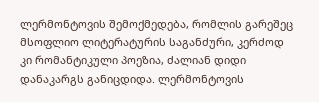ლერმონტოვის შემოქმედება, რომლის გარეშეც მსოფლიო ლიტერატურის საგანძური, კერძოდ კი რომანტიკული პოეზია, ძალიან დიდი დანაკარგს განიცდიდა. ლერმონტოვის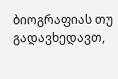ბიოგრაფიას თუ გადავხედავთ,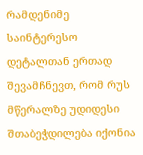რამდენიმე საინტერესო დეტალთან ერთად შევამჩნევთ, რომ რუს მწერალზე უდიდესი შთაბეჭდილება იქონია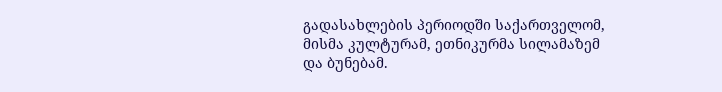გადასახლების პერიოდში საქართველომ, მისმა კულტურამ, ეთნიკურმა სილამაზემ და ბუნებამ.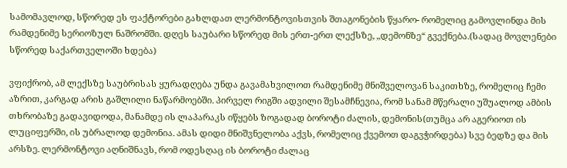სამომავლოდ, სწორედ ეს ფაქტორები გახლდათ ლერმონტოვისთვის შთაგონების წყარო- რომელიც გამოვლინდა მის რამდენიმე სერიოზულ ნაშრომში. დღეს საუბარი სწორედ მის ერთ-ერთ ლექსზე, ,,დემონზე“ გვექნება.(სადაც მოვლენები სწორედ საქართველოში ხდება)

ვფიქრობ, ამ ლექსზე საუბრისას ყურადღება უნდა გავამახვილოთ რამდენიმე მნიშველოვან საკითხზე, რომელიც ჩემი აზრით, კარგად არის გაშლილი ნაწარმოებში. პირველ რიგში ადვილი შესამჩნევია, რომ სანამ მწერალი უშუალოდ ამბის თხრობაზე გადავიდოდა, მანამდე ის ლაპარაკს იწყებს ზოგადად ბოროტი ძალის, დემონის(თუმცა არ აგერიოთ ის ლუციფერში, ის უბრალოდ დემონია. ამას დიდი მნიშვნელობა აქვს, რომელიც ქვემოთ დაგვჭირდება) სვე ბედზე და მის არსზე. ლერმონტოვი აღნიშნავს, რომ ოდესღაც ის ბოროტი ძალაც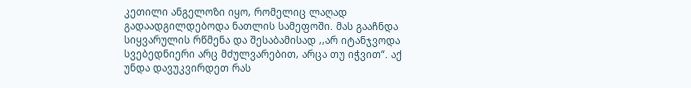კეთილი ანგელოზი იყო, რომელიც ლაღად გადაადგილდებოდა ნათლის სამეფოში. მას გააჩნდა სიყვარულის რწმენა და შესაბამისად ,,არ იტანჯვოდა სვებედნიერი არც მძულვარებით, არცა თუ იჭვით“. აქ უნდა დავუკვირდეთ რას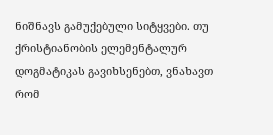ნიშნავს გამუქებული სიტყვები. თუ ქრისტიანობის ელემენტალურ დოგმატიკას გავიხსენებთ, ვნახავთ რომ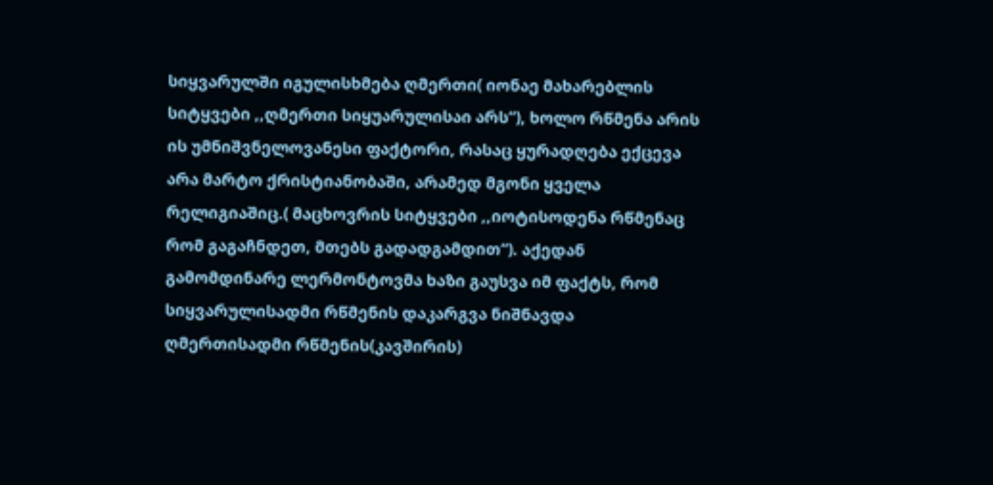სიყვარულში იგულისხმება ღმერთი( იონაე მახარებლის სიტყვები ,,ღმერთი სიყუარულისაი არს“), ხოლო რწმენა არის ის უმნიშვნელოვანესი ფაქტორი, რასაც ყურადღება ექცევა არა მარტო ქრისტიანობაში, არამედ მგონი ყველა რელიგიაშიც.( მაცხოვრის სიტყვები ,,იოტისოდენა რწმენაც რომ გაგაჩნდეთ, მთებს გადადგამდით“). აქედან გამომდინარე ლერმონტოვმა ხაზი გაუსვა იმ ფაქტს, რომ სიყვარულისადმი რწმენის დაკარგვა ნიშნავდა ღმერთისადმი რწმენის(კავშირის)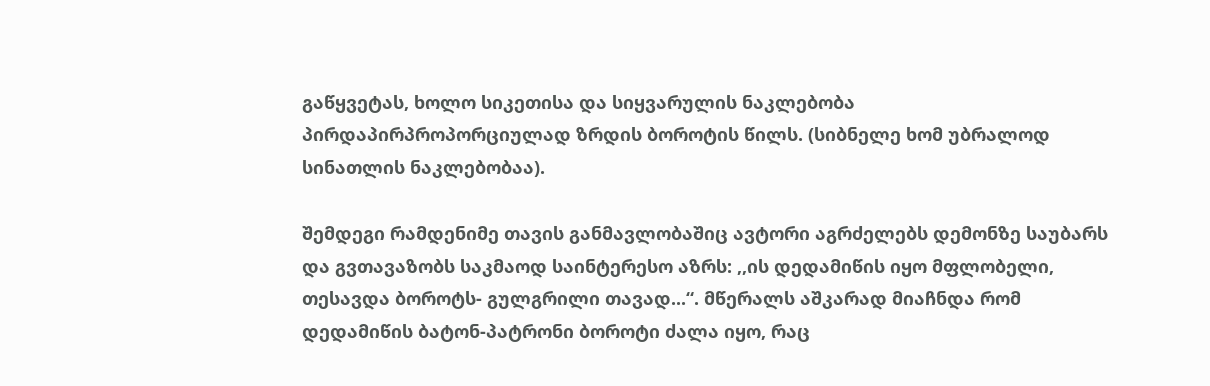გაწყვეტას, ხოლო სიკეთისა და სიყვარულის ნაკლებობა პირდაპირპროპორციულად ზრდის ბოროტის წილს. (სიბნელე ხომ უბრალოდ სინათლის ნაკლებობაა).

შემდეგი რამდენიმე თავის განმავლობაშიც ავტორი აგრძელებს დემონზე საუბარს და გვთავაზობს საკმაოდ საინტერესო აზრს: ,,ის დედამიწის იყო მფლობელი, თესავდა ბოროტს- გულგრილი თავად...“. მწერალს აშკარად მიაჩნდა რომ დედამიწის ბატონ-პატრონი ბოროტი ძალა იყო, რაც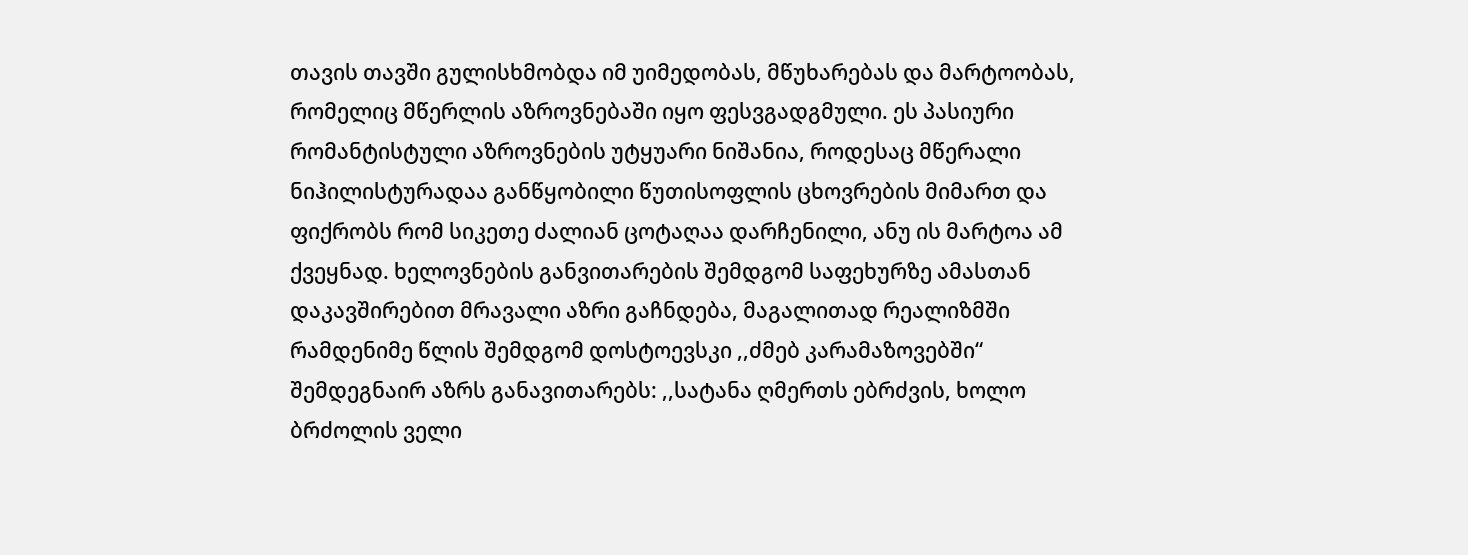თავის თავში გულისხმობდა იმ უიმედობას, მწუხარებას და მარტოობას, რომელიც მწერლის აზროვნებაში იყო ფესვგადგმული. ეს პასიური რომანტისტული აზროვნების უტყუარი ნიშანია, როდესაც მწერალი ნიჰილისტურადაა განწყობილი წუთისოფლის ცხოვრების მიმართ და ფიქრობს რომ სიკეთე ძალიან ცოტაღაა დარჩენილი, ანუ ის მარტოა ამ ქვეყნად. ხელოვნების განვითარების შემდგომ საფეხურზე ამასთან დაკავშირებით მრავალი აზრი გაჩნდება, მაგალითად რეალიზმში რამდენიმე წლის შემდგომ დოსტოევსკი ,,ძმებ კარამაზოვებში“ შემდეგნაირ აზრს განავითარებს: ,,სატანა ღმერთს ებრძვის, ხოლო ბრძოლის ველი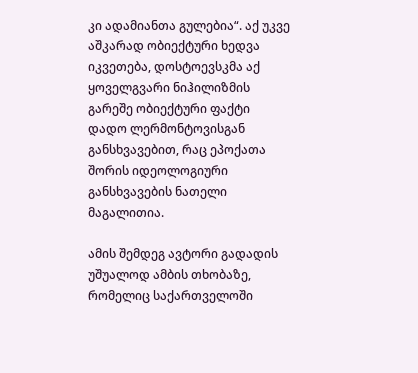კი ადამიანთა გულებია“. აქ უკვე აშკარად ობიექტური ხედვა იკვეთება, დოსტოევსკმა აქ ყოველგვარი ნიჰილიზმის გარეშე ობიექტური ფაქტი დადო ლერმონტოვისგან განსხვავებით, რაც ეპოქათა შორის იდეოლოგიური განსხვავების ნათელი მაგალითია.

ამის შემდეგ ავტორი გადადის უშუალოდ ამბის თხობაზე, რომელიც საქართველოში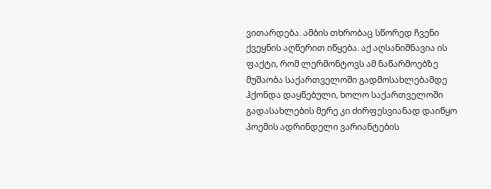ვითარდება. ამბის თხრობაც სწორედ ჩვენი ქვეყნის აღწერით იწყება. აქ აღსანიშნავია ის ფაქტი, რომ ლერმონტოვს ამ ნაწარმოებზე მუშაობა საქართველოში გადმოსახლებამდე ჰქონდა დაყწებული, ხოლო საქართველოში გადასახლების მერე კი ძირფესვიანად დაიწყო პოემის ადრინდელი ვარიანტების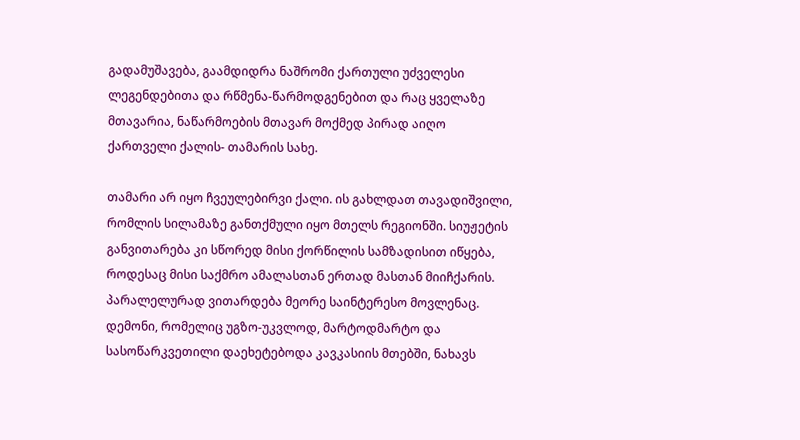გადამუშავება, გაამდიდრა ნაშრომი ქართული უძველესი ლეგენდებითა და რწმენა-წარმოდგენებით და რაც ყველაზე მთავარია, ნაწარმოების მთავარ მოქმედ პირად აიღო ქართველი ქალის- თამარის სახე.

თამარი არ იყო ჩვეულებირვი ქალი. ის გახლდათ თავადიშვილი, რომლის სილამაზე განთქმული იყო მთელს რეგიონში. სიუჟეტის განვითარება კი სწორედ მისი ქორწილის სამზადისით იწყება, როდესაც მისი საქმრო ამალასთან ერთად მასთან მიიჩქარის. პარალელურად ვითარდება მეორე საინტერესო მოვლენაც. დემონი, რომელიც უგზო-უკვლოდ, მარტოდმარტო და სასოწარკვეთილი დაეხეტებოდა კავკასიის მთებში, ნახავს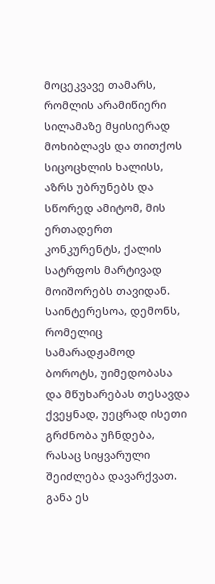მოცეკვავე თამარს, რომლის არამიწიერი სილამაზე მყისიერად მოხიბლავს და თითქოს სიცოცხლის ხალისს, აზრს უბრუნებს და სწორედ ამიტომ, მის ერთადერთ კონკურენტს, ქალის სატრფოს მარტივად მოიშორებს თავიდან. საინტერესოა, დემონს, რომელიც სამარადჟამოდ ბოროტს, უიმედობასა და მწუხარებას თესავდა ქვეყნად, უეცრად ისეთი გრძნობა უჩნდება, რასაც სიყვარული შეიძლება დავარქვათ. განა ეს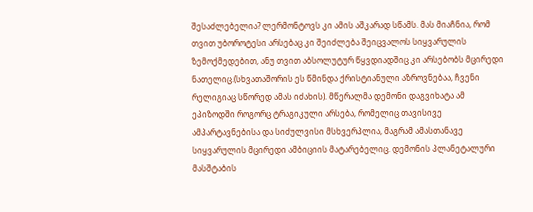შესაძლებელია? ლერმონტოვს კი ამის აშკარად სწამს. მას მიაჩნია, რომ თვით უბოროტესი არსებაც კი შეიძლება შეიცვალოს სიყვარულის ზემოქმედებით, ანუ თვით აბსოლუტურ წყვდიადშიც კი არსებობს მცირედი ნათელიც.(სხვათაშორის ეს წმინდა ქრისტიანული აზროვნებაა, ჩვენი რელიგიაც სწორედ ამას იძახის). მწერალმა დემონი დაგვიხატა ამ ეპიზოდში როგორც ტრაგიკული არსება, რომელიც თავისივე ამპარტავნებისა და სიძულვისი მსხვერპლია, მაგრამ ამასთანავე სიყვარულის მცირედი ამბიციის მატარებელიც. დემონის პლანეტალური მასშტაბის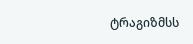ტრაგიზმსს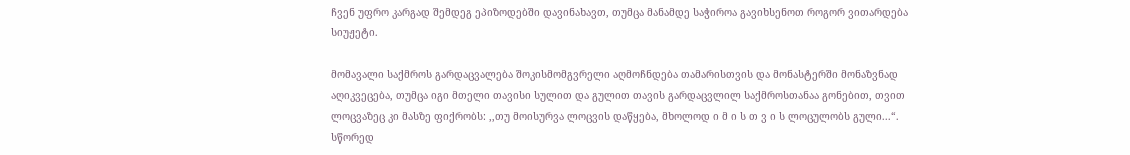ჩვენ უფრო კარგად შემდეგ ეპიზოდებში დავინახავთ, თუმცა მანამდე საჭიროა გავიხსენოთ როგორ ვითარდება სიუჟეტი.

მომავალი საქმროს გარდაცვალება შოკისმომგვრელი აღმოჩნდება თამარისთვის და მონასტერში მონაზვნად აღიკვეცება, თუმცა იგი მთელი თავისი სულით და გულით თავის გარდაცვლილ საქმროსთანაა გონებით, თვით ლოცვაზეც კი მასზე ფიქრობს: ,,თუ მოისურვა ლოცვის დაწყება, მხოლოდ ი მ ი ს თ ვ ი ს ლოცულობს გული...“. სწორედ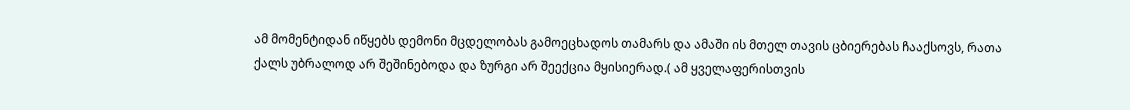ამ მომენტიდან იწყებს დემონი მცდელობას გამოეცხადოს თამარს და ამაში ის მთელ თავის ცბიერებას ჩააქსოვს, რათა ქალს უბრალოდ არ შეშინებოდა და ზურგი არ შეექცია მყისიერად.( ამ ყველაფერისთვის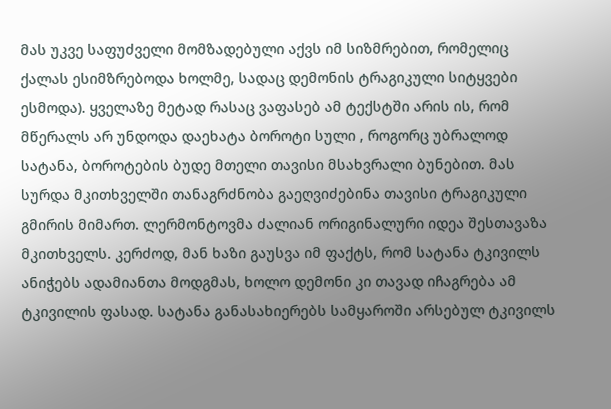მას უკვე საფუძველი მომზადებული აქვს იმ სიზმრებით, რომელიც ქალას ესიმზრებოდა ხოლმე, სადაც დემონის ტრაგიკული სიტყვები ესმოდა). ყველაზე მეტად რასაც ვაფასებ ამ ტექსტში არის ის, რომ მწერალს არ უნდოდა დაეხატა ბოროტი სული , როგორც უბრალოდ სატანა, ბოროტების ბუდე მთელი თავისი მსახვრალი ბუნებით. მას სურდა მკითხველში თანაგრძნობა გაეღვიძებინა თავისი ტრაგიკული გმირის მიმართ. ლერმონტოვმა ძალიან ორიგინალური იდეა შესთავაზა მკითხველს. კერძოდ, მან ხაზი გაუსვა იმ ფაქტს, რომ სატანა ტკივილს ანიჭებს ადამიანთა მოდგმას, ხოლო დემონი კი თავად იჩაგრება ამ ტკივილის ფასად. სატანა განასახიერებს სამყაროში არსებულ ტკივილს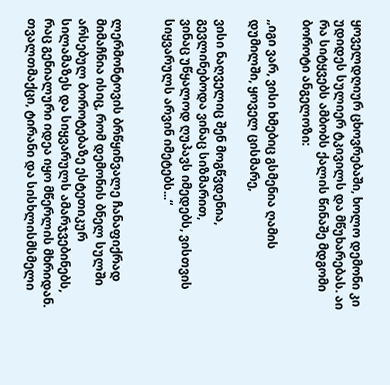ყოველდღიურ ცხოვრებაში, ხოლო დემონი კი უდიდეს სულიერ ტკივილს და მწუხარებას. აი რა სიტყვებს ამბობს ქალის წინაშე მდგომი ბოროტი ანგელოზი:

,,იგი ვარ, ვისი ხმებიც გსმენია ღამის დუმილში, ყოველ ცისმარე,

ვისი ნაღველიც შენ მოგწვდენია, გევლინებოდა ვინაც სიზმარით,
ვინაც უწყალოდ ღუპავს იმედებს, ვისთვის სიყვარულს არვინ იმეტებს...“


ლერმონტოვის ბრწყინვალე ჩანაფიქრად მიმაჩნია ისიც, რომ დემონის ბნელ სულში არსებულ ბოროტებაზე ესტეთიკურ სილამაზეს და სიყვარულს ამარჯვებინებს, რაც გენიალური იდეა იყო მწერლის მხრიდან. თვალთმაქცი, ტირანი და სისხლისმსმელი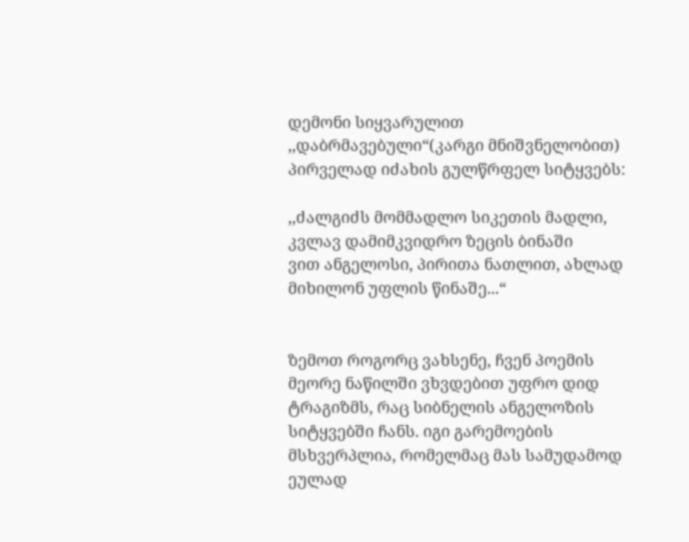დემონი სიყვარულით ,,დაბრმავებული“(კარგი მნიშვნელობით) პირველად იძახის გულწრფელ სიტყვებს:

,,ძალგიძს მომმადლო სიკეთის მადლი, კვლავ დამიმკვიდრო ზეცის ბინაში
ვით ანგელოსი, პირითა ნათლით, ახლად მიხილონ უფლის წინაშე...“


ზემოთ როგორც ვახსენე, ჩვენ პოემის მეორე ნაწილში ვხვდებით უფრო დიდ ტრაგიზმს, რაც სიბნელის ანგელოზის სიტყვებში ჩანს. იგი გარემოების მსხვერპლია, რომელმაც მას სამუდამოდ ეულად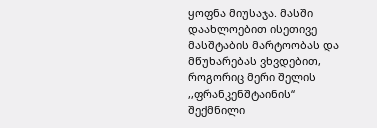ყოფნა მიუსაჯა. მასში დაახლოებით ისეთივე მასშტაბის მარტოობას და მწუხარებას ვხვდებით, როგორიც მერი შელის ,,ფრანკენშტაინის“ შექმნილი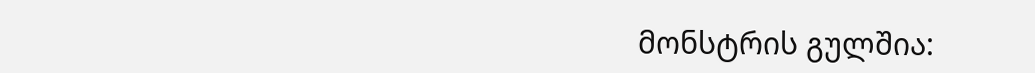მონსტრის გულშია: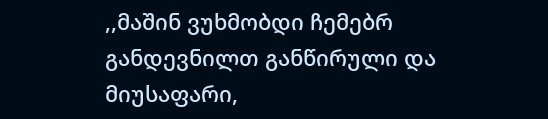,,მაშინ ვუხმობდი ჩემებრ განდევნილთ განწირული და მიუსაფარი,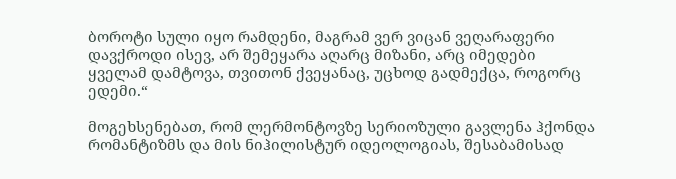ბოროტი სული იყო რამდენი, მაგრამ ვერ ვიცან ვეღარაფერი
დავქროდი ისევ, არ შემეყარა აღარც მიზანი, არც იმედები
ყველამ დამტოვა, თვითონ ქვეყანაც, უცხოდ გადმექცა, როგორც ედემი.“

მოგეხსენებათ, რომ ლერმონტოვზე სერიოზული გავლენა ჰქონდა რომანტიზმს და მის ნიჰილისტურ იდეოლოგიას, შესაბამისად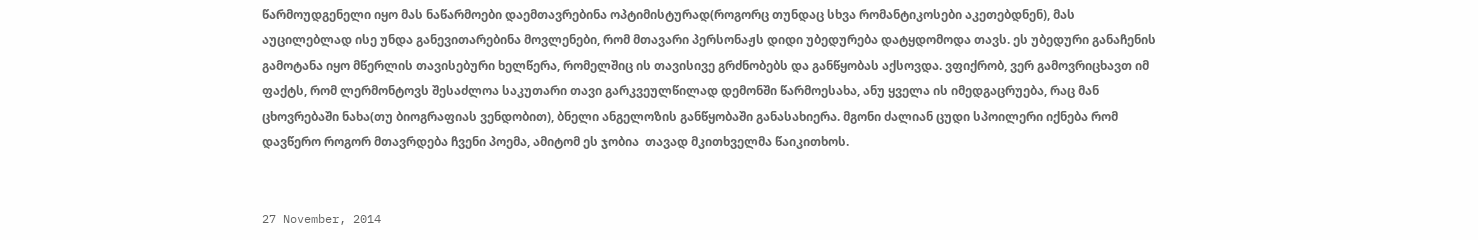წარმოუდგენელი იყო მას ნაწარმოები დაემთავრებინა ოპტიმისტურად(როგორც თუნდაც სხვა რომანტიკოსები აკეთებდნენ), მას აუცილებლად ისე უნდა განევითარებინა მოვლენები, რომ მთავარი პერსონაჟს დიდი უბედურება დატყდომოდა თავს. ეს უბედური განაჩენის გამოტანა იყო მწერლის თავისებური ხელწერა, რომელშიც ის თავისივე გრძნობებს და განწყობას აქსოვდა. ვფიქრობ, ვერ გამოვრიცხავთ იმ ფაქტს, რომ ლერმონტოვს შესაძლოა საკუთარი თავი გარკვეულწილად დემონში წარმოესახა, ანუ ყველა ის იმედგაცრუება, რაც მან ცხოვრებაში ნახა(თუ ბიოგრაფიას ვენდობით), ბნელი ანგელოზის განწყობაში განასახიერა. მგონი ძალიან ცუდი სპოილერი იქნება რომ დავწერო როგორ მთავრდება ჩვენი პოემა, ამიტომ ეს ჯობია  თავად მკითხველმა წაიკითხოს.


27 November, 2014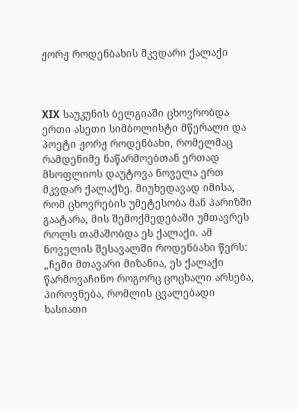ჟორჟ როდენბახის მკვდარი ქალაქი



XIX საუკუნის ბელგიაში ცხოვრობდა ერთი ასეთი სიმბოლისტი მწერალი და პოეტი ჟორჟ როდენბახი, რომელმაც რამდენიმე ნაწარმოებთან ერთად მსოფლიოს დაუტოვა ნოველა ერთ მკვდარ ქალაქზე. მიუხედავად იმისა, რომ ცხოვრების უმეტესობა მან პარიზში გაატარა, მის შემოქმედებაში უმთავრეს როლს თამაშობდა ეს ქალაქი. ამ ნოველის შესავალში როდენბახი წერს: „ჩემი მთავარი მიზანია, ეს ქალაქი წარმოვაჩინო როგორც ცოცხალი არსება, პიროვნება, რომლის ცვალებადი ხასიათი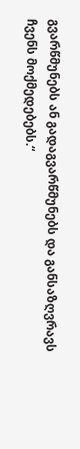გვარწმუნებს ან გადაგვარწმუნებს და განსაზღვრავს ჩვენს მოქმედებებს.“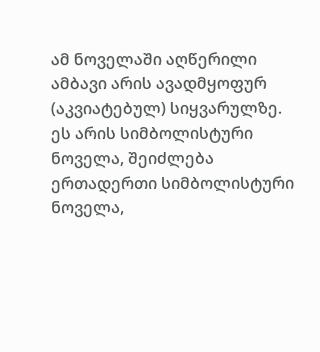ამ ნოველაში აღწერილი ამბავი არის ავადმყოფურ (აკვიატებულ) სიყვარულზე. ეს არის სიმბოლისტური ნოველა, შეიძლება ერთადერთი სიმბოლისტური ნოველა,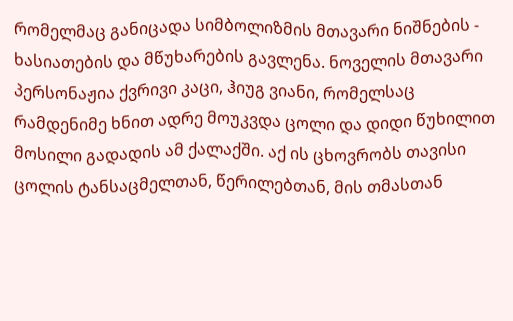რომელმაც განიცადა სიმბოლიზმის მთავარი ნიშნების - ხასიათების და მწუხარების გავლენა. ნოველის მთავარი პერსონაჟია ქვრივი კაცი, ჰიუგ ვიანი, რომელსაც რამდენიმე ხნით ადრე მოუკვდა ცოლი და დიდი წუხილით მოსილი გადადის ამ ქალაქში. აქ ის ცხოვრობს თავისი ცოლის ტანსაცმელთან, წერილებთან, მის თმასთან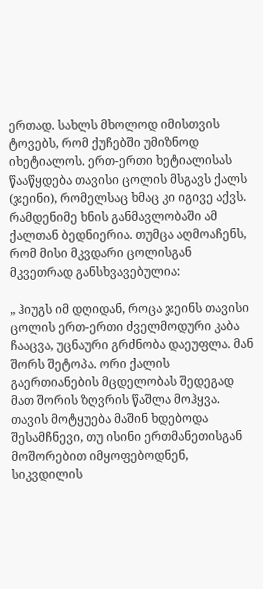ერთად. სახლს მხოლოდ იმისთვის ტოვებს, რომ ქუჩებში უმიზნოდ იხეტიალოს. ერთ-ერთი ხეტიალისას წააწყდება თავისი ცოლის მსგავს ქალს (ჯეინი), რომელსაც ხმაც კი იგივე აქვს. რამდენიმე ხნის განმავლობაში ამ ქალთან ბედნიერია. თუმცა აღმოაჩენს, რომ მისი მკვდარი ცოლისგან მკვეთრად განსხვავებულია:

„ ჰიუგს იმ დღიდან, როცა ჯეინს თავისი ცოლის ერთ-ერთი ძველმოდური კაბა ჩააცვა, უცნაური გრძნობა დაეუფლა. მან შორს შეტოპა. ორი ქალის გაერთიანების მცდელობას შედეგად მათ შორის ზღვრის წაშლა მოჰყვა. თავის მოტყუება მაშინ ხდებოდა შესამჩნევი, თუ ისინი ერთმანეთისგან მოშორებით იმყოფებოდნენ, სიკვდილის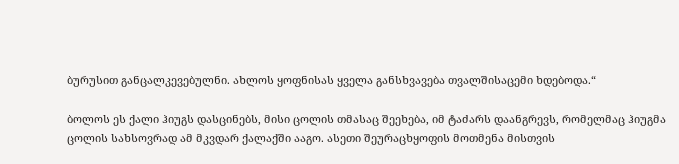ბურუსით განცალკევებულნი. ახლოს ყოფნისას ყველა განსხვავება თვალშისაცემი ხდებოდა.“

ბოლოს ეს ქალი ჰიუგს დასცინებს, მისი ცოლის თმასაც შეეხება, იმ ტაძარს დაანგრევს, რომელმაც ჰიუგმა ცოლის სახსოვრად ამ მკვდარ ქალაქში ააგო. ასეთი შეურაცხყოფის მოთმენა მისთვის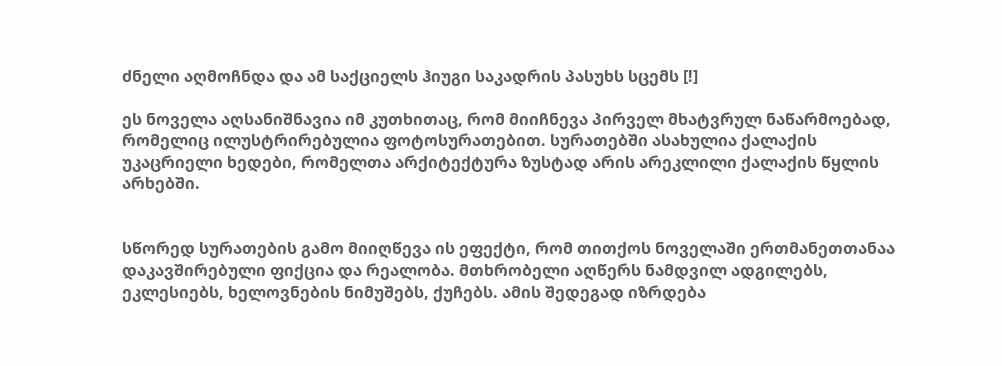ძნელი აღმოჩნდა და ამ საქციელს ჰიუგი საკადრის პასუხს სცემს [!]

ეს ნოველა აღსანიშნავია იმ კუთხითაც, რომ მიიჩნევა პირველ მხატვრულ ნაწარმოებად, რომელიც ილუსტრირებულია ფოტოსურათებით. სურათებში ასახულია ქალაქის უკაცრიელი ხედები, რომელთა არქიტექტურა ზუსტად არის არეკლილი ქალაქის წყლის არხებში.


სწორედ სურათების გამო მიიღწევა ის ეფექტი, რომ თითქოს ნოველაში ერთმანეთთანაა დაკავშირებული ფიქცია და რეალობა. მთხრობელი აღწერს ნამდვილ ადგილებს, ეკლესიებს, ხელოვნების ნიმუშებს, ქუჩებს. ამის შედეგად იზრდება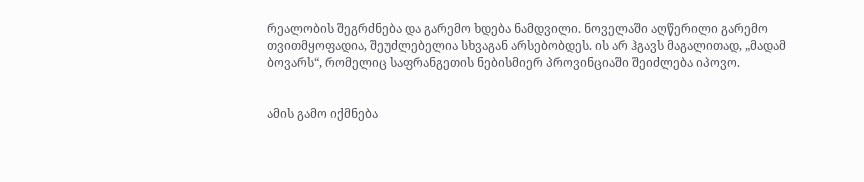რეალობის შეგრძნება და გარემო ხდება ნამდვილი. ნოველაში აღწერილი გარემო თვითმყოფადია, შეუძლებელია სხვაგან არსებობდეს. ის არ ჰგავს მაგალითად, „მადამ ბოვარს“, რომელიც საფრანგეთის ნებისმიერ პროვინციაში შეიძლება იპოვო.


ამის გამო იქმნება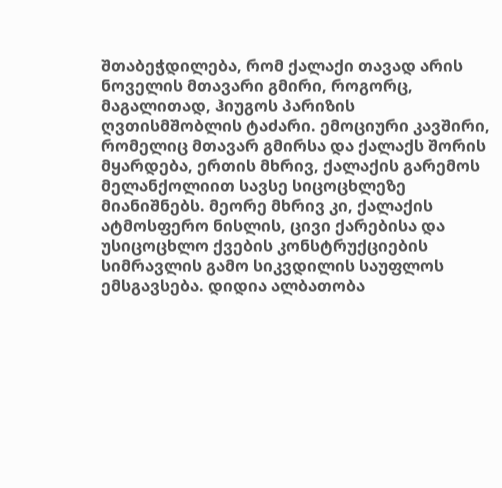შთაბეჭდილება, რომ ქალაქი თავად არის ნოველის მთავარი გმირი, როგორც, მაგალითად, ჰიუგოს პარიზის ღვთისმშობლის ტაძარი. ემოციური კავშირი, რომელიც მთავარ გმირსა და ქალაქს შორის მყარდება, ერთის მხრივ, ქალაქის გარემოს მელანქოლიით სავსე სიცოცხლეზე მიანიშნებს. მეორე მხრივ კი, ქალაქის ატმოსფერო ნისლის, ცივი ქარებისა და უსიცოცხლო ქვების კონსტრუქციების სიმრავლის გამო სიკვდილის საუფლოს ემსგავსება. დიდია ალბათობა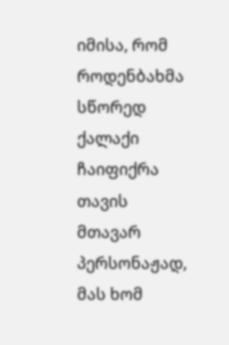იმისა, რომ როდენბახმა სწორედ ქალაქი ჩაიფიქრა თავის მთავარ პერსონაჟად, მას ხომ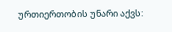ურთიერთობის უნარი აქვს: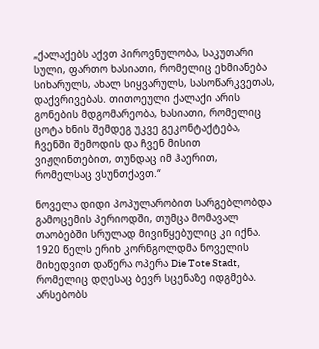„ქალაქებს აქვთ პიროვნულობა, საკუთარი სული, ფართო ხასიათი, რომელიც ეხმიანება სიხარულს, ახალ სიყვარულს, სასოწარკვეთას, დაქვრივებას. თითოეული ქალაქი არის გონების მდგომარეობა, ხასიათი, რომელიც ცოტა ხნის შემდეგ უკვე გეკონტაქტება, ჩვენში შემოდის და ჩვენ მისით ვიჟღინთებით, თუნდაც იმ ჰაერით, რომელსაც ვსუნთქავთ.“

ნოველა დიდი პოპულარობით სარგებლობდა გამოცემის პერიოდში, თუმცა მომავალ თაობებში სრულად მივიწყებულიც კი იქნა. 1920 წელს ერიხ კორნგოლდმა ნოველის მიხედვით დაწერა ოპერა Die Tote Stadt, რომელიც დღესაც ბევრ სცენაზე იდგმება. არსებობს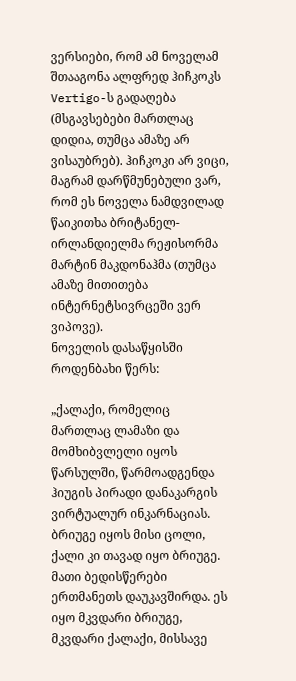ვერსიები, რომ ამ ნოველამ შთააგონა ალფრედ ჰიჩკოკს Vertigo-ს გადაღება (მსგავსებები მართლაც დიდია, თუმცა ამაზე არ ვისაუბრებ). ჰიჩკოკი არ ვიცი, მაგრამ დარწმუნებული ვარ, რომ ეს ნოველა ნამდვილად წაიკითხა ბრიტანელ-ირლანდიელმა რეჟისორმა მარტინ მაკდონაჰმა (თუმცა ამაზე მითითება ინტერნეტსივრცეში ვერ ვიპოვე).
ნოველის დასაწყისში როდენბახი წერს:

„ქალაქი, რომელიც მართლაც ლამაზი და მომხიბვლელი იყოს წარსულში, წარმოადგენდა ჰიუგის პირადი დანაკარგის ვირტუალურ ინკარნაციას. ბრიუგე იყოს მისი ცოლი, ქალი კი თავად იყო ბრიუგე. მათი ბედისწერები ერთმანეთს დაუკავშირდა. ეს იყო მკვდარი ბრიუგე, მკვდარი ქალაქი, მისსავე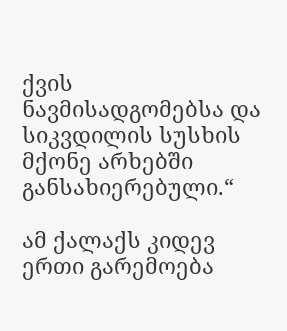ქვის ნავმისადგომებსა და სიკვდილის სუსხის მქონე არხებში განსახიერებული.“

ამ ქალაქს კიდევ ერთი გარემოება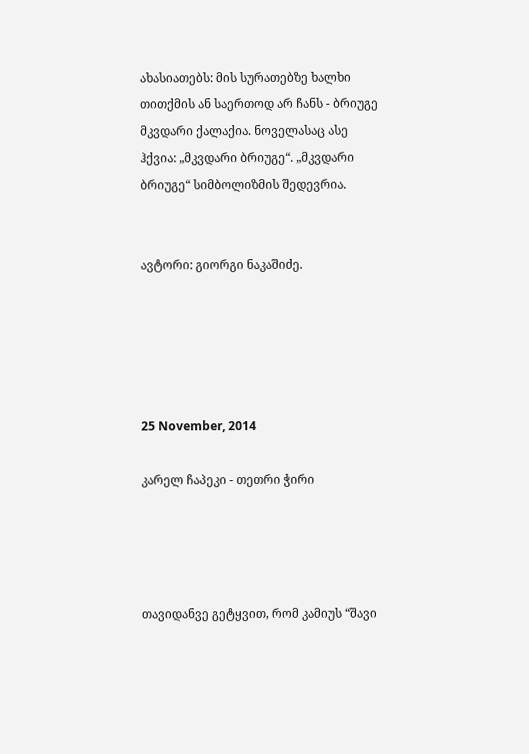ახასიათებს: მის სურათებზე ხალხი თითქმის ან საერთოდ არ ჩანს - ბრიუგე მკვდარი ქალაქია. ნოველასაც ასე ჰქვია: „მკვდარი ბრიუგე“. „მკვდარი ბრიუგე“ სიმბოლიზმის შედევრია.


ავტორი: გიორგი ნაკაშიძე.





25 November, 2014

კარელ ჩაპეკი - თეთრი ჭირი




თავიდანვე გეტყვით, რომ კამიუს “შავი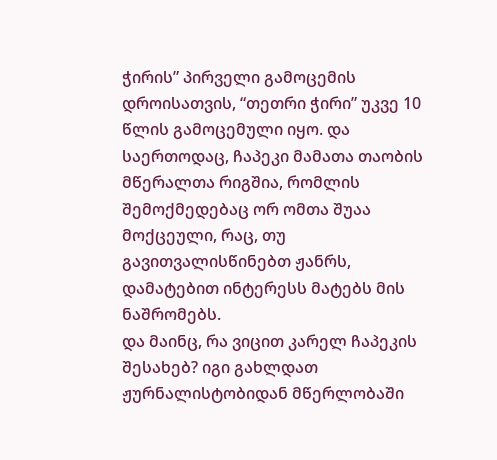ჭირის” პირველი გამოცემის დროისათვის, “თეთრი ჭირი” უკვე 10 წლის გამოცემული იყო. და საერთოდაც, ჩაპეკი მამათა თაობის მწერალთა რიგშია, რომლის შემოქმედებაც ორ ომთა შუაა მოქცეული, რაც, თუ გავითვალისწინებთ ჟანრს, დამატებით ინტერესს მატებს მის ნაშრომებს.
და მაინც, რა ვიცით კარელ ჩაპეკის შესახებ? იგი გახლდათ ჟურნალისტობიდან მწერლობაში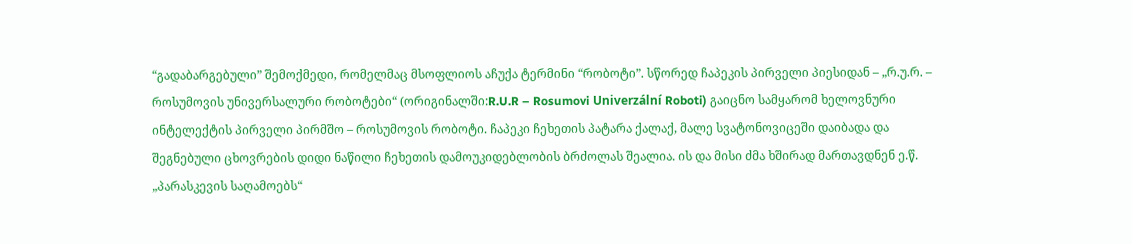“გადაბარგებული” შემოქმედი, რომელმაც მსოფლიოს აჩუქა ტერმინი “რობოტი”. სწორედ ჩაპეკის პირველი პიესიდან – „რ.უ.რ. – როსუმოვის უნივერსალური რობოტები“ (ორიგინალში:R.U.R – Rosumovi Univerzální Roboti) გაიცნო სამყარომ ხელოვნური ინტელექტის პირველი პირმშო – როსუმოვის რობოტი. ჩაპეკი ჩეხეთის პატარა ქალაქ, მალე სვატონოვიცეში დაიბადა და შეგნებული ცხოვრების დიდი ნაწილი ჩეხეთის დამოუკიდებლობის ბრძოლას შეალია. ის და მისი ძმა ხშირად მართავდნენ ე.წ. „პარასკევის საღამოებს“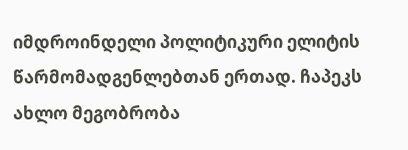იმდროინდელი პოლიტიკური ელიტის წარმომადგენლებთან ერთად. ჩაპეკს ახლო მეგობრობა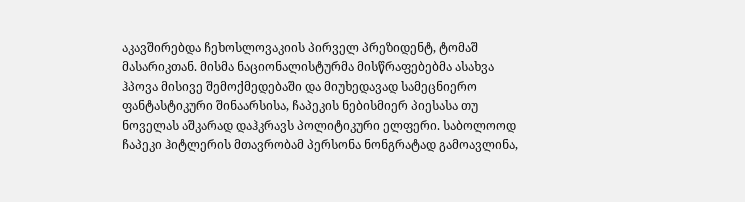აკავშირებდა ჩეხოსლოვაკიის პირველ პრეზიდენტ, ტომაშ მასარიკთან. მისმა ნაციონალისტურმა მისწრაფებებმა ასახვა ჰპოვა მისივე შემოქმედებაში და მიუხედავად სამეცნიერო ფანტასტიკური შინაარსისა, ჩაპეკის ნებისმიერ პიესასა თუ ნოველას აშკარად დაჰკრავს პოლიტიკური ელფერი. საბოლოოდ ჩაპეკი ჰიტლერის მთავრობამ პერსონა ნონგრატად გამოავლინა,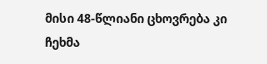მისი 48-წლიანი ცხოვრება კი ჩეხმა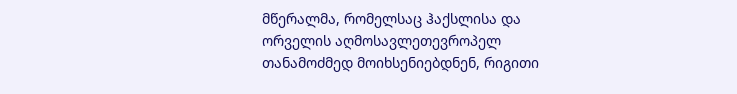მწერალმა, რომელსაც ჰაქსლისა და ორველის აღმოსავლეთევროპელ თანამოძმედ მოიხსენიებდნენ, რიგითი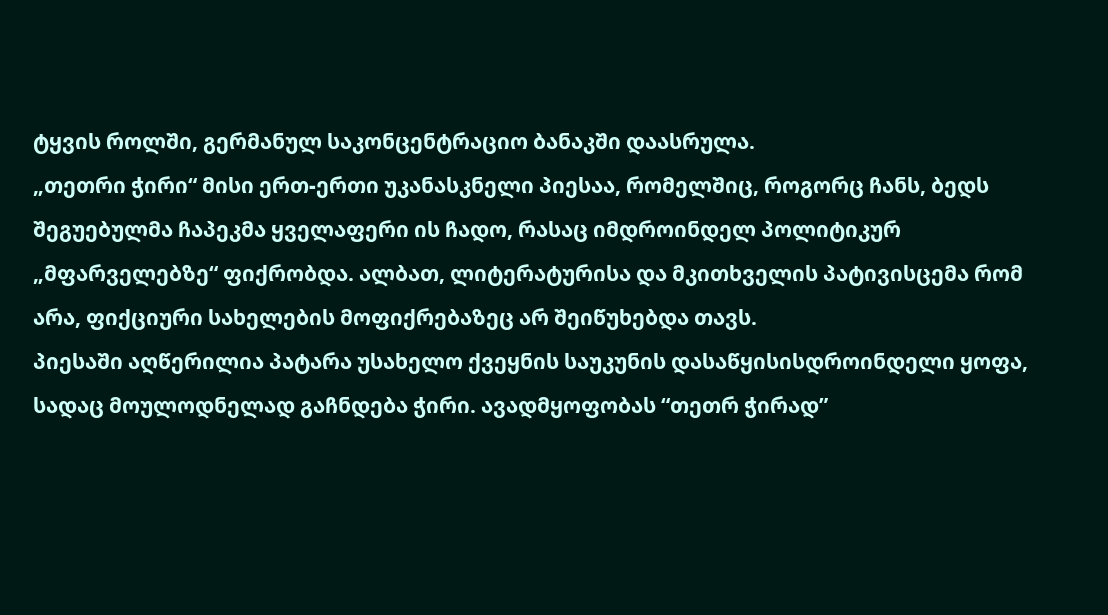ტყვის როლში, გერმანულ საკონცენტრაციო ბანაკში დაასრულა.
„თეთრი ჭირი“ მისი ერთ-ერთი უკანასკნელი პიესაა, რომელშიც, როგორც ჩანს, ბედს შეგუებულმა ჩაპეკმა ყველაფერი ის ჩადო, რასაც იმდროინდელ პოლიტიკურ „მფარველებზე“ ფიქრობდა. ალბათ, ლიტერატურისა და მკითხველის პატივისცემა რომ არა, ფიქციური სახელების მოფიქრებაზეც არ შეიწუხებდა თავს.
პიესაში აღწერილია პატარა უსახელო ქვეყნის საუკუნის დასაწყისისდროინდელი ყოფა, სადაც მოულოდნელად გაჩნდება ჭირი. ავადმყოფობას “თეთრ ჭირად”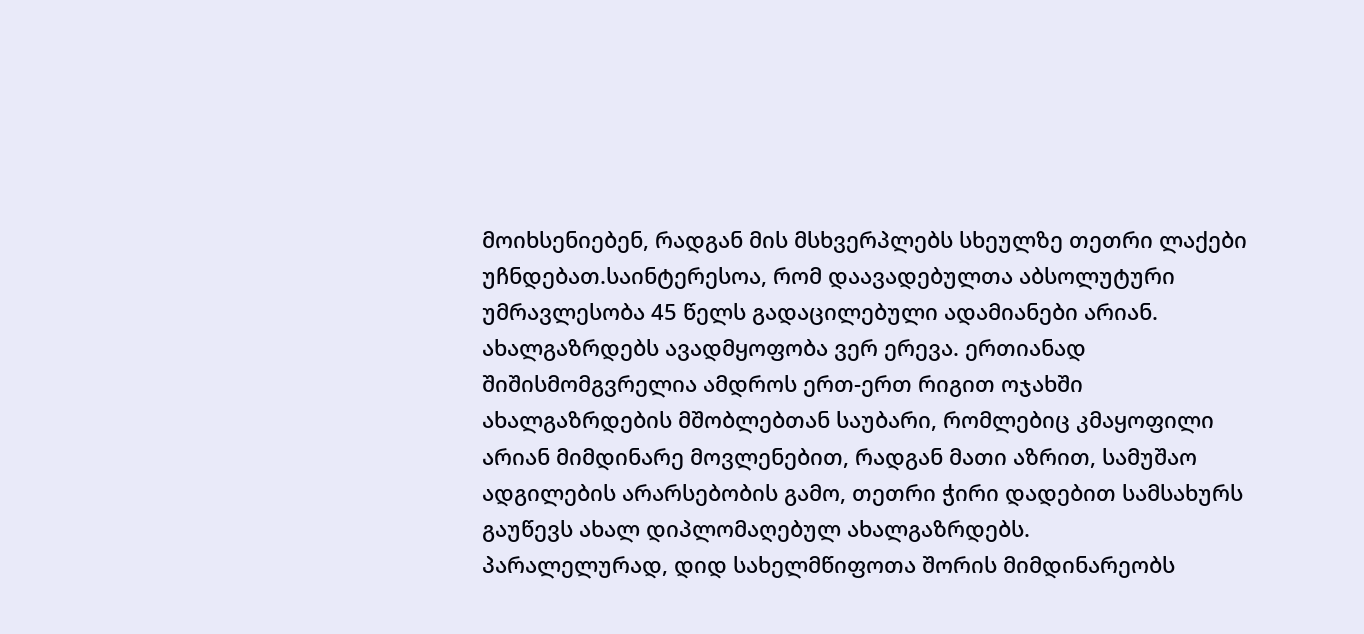მოიხსენიებენ, რადგან მის მსხვერპლებს სხეულზე თეთრი ლაქები უჩნდებათ.საინტერესოა, რომ დაავადებულთა აბსოლუტური უმრავლესობა 45 წელს გადაცილებული ადამიანები არიან. ახალგაზრდებს ავადმყოფობა ვერ ერევა. ერთიანად შიშისმომგვრელია ამდროს ერთ-ერთ რიგით ოჯახში ახალგაზრდების მშობლებთან საუბარი, რომლებიც კმაყოფილი არიან მიმდინარე მოვლენებით, რადგან მათი აზრით, სამუშაო ადგილების არარსებობის გამო, თეთრი ჭირი დადებით სამსახურს გაუწევს ახალ დიპლომაღებულ ახალგაზრდებს.
პარალელურად, დიდ სახელმწიფოთა შორის მიმდინარეობს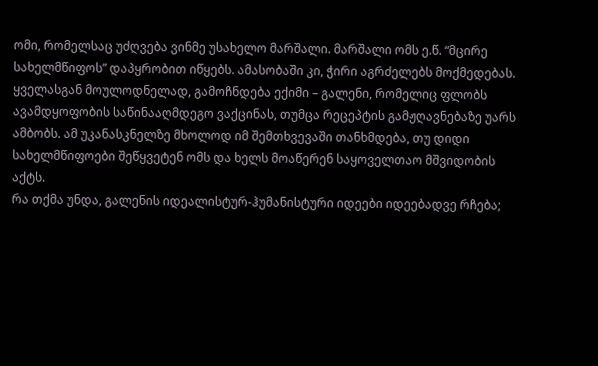ომი, რომელსაც უძღვება ვინმე უსახელო მარშალი. მარშალი ომს ე.წ. “მცირე სახელმწიფოს” დაპყრობით იწყებს. ამასობაში კი, ჭირი აგრძელებს მოქმედებას. ყველასგან მოულოდნელად, გამოჩნდება ექიმი – გალენი, რომელიც ფლობს ავამდყოფობის საწინააღმდეგო ვაქცინას, თუმცა რეცეპტის გამჟღავნებაზე უარს ამბობს. ამ უკანასკნელზე მხოლოდ იმ შემთხვევაში თანხმდება, თუ დიდი სახელმწიფოები შეწყვეტენ ომს და ხელს მოაწერენ საყოველთაო მშვიდობის აქტს.
რა თქმა უნდა, გალენის იდეალისტურ-ჰუმანისტური იდეები იდეებადვე რჩება;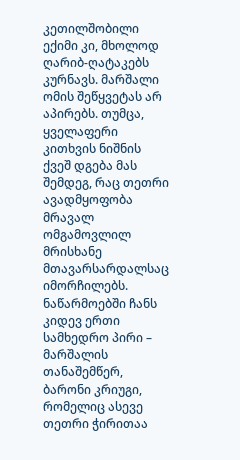კეთილშობილი ექიმი კი, მხოლოდ ღარიბ-ღატაკებს კურნავს. მარშალი ომის შეწყვეტას არ აპირებს. თუმცა, ყველაფერი კითხვის ნიშნის ქვეშ დგება მას შემდეგ, რაც თეთრი ავადმყოფობა მრავალ ომგამოვლილ მრისხანე მთავარსარდალსაც იმორჩილებს.
ნაწარმოებში ჩანს კიდევ ერთი სამხედრო პირი – მარშალის თანაშემწერ, ბარონი კრიუგი, რომელიც ასევე თეთრი ჭირითაა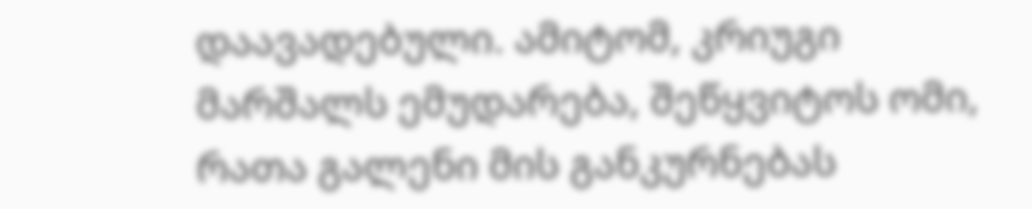დაავადებული. ამიტომ, კრიუგი მარშალს ემუდარება, შეწყვიტოს ომი, რათა გალენი მის განკურნებას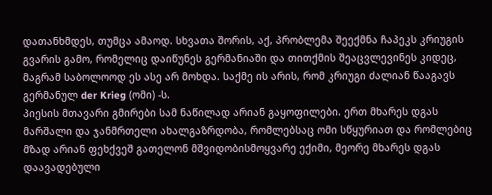დათანხმდეს, თუმცა ამაოდ. სხვათა შორის, აქ, პრობლემა შეექმნა ჩაპეკს კრიუგის გვარის გამო, რომელიც დაიწუნეს გერმანიაში და თითქმის შეაცვლევინეს კიდეც, მაგრამ საბოლოოდ ეს ასე არ მოხდა. საქმე ის არის, რომ კრიუგი ძალიან წააგავს გერმანულ der Krieg (ომი) -ს.
პიესის მთავარი გმირები სამ ნაწილად არიან გაყოფილები. ერთ მხარეს დგას მარშალი და ჯანმრთელი ახალგაზრდობა, რომლებსაც ომი სწყურიათ და რომლებიც მზად არიან ფეხქვეშ გათელონ მშვიდობისმოყვარე ექიმი, მეორე მხარეს დგას დაავადებული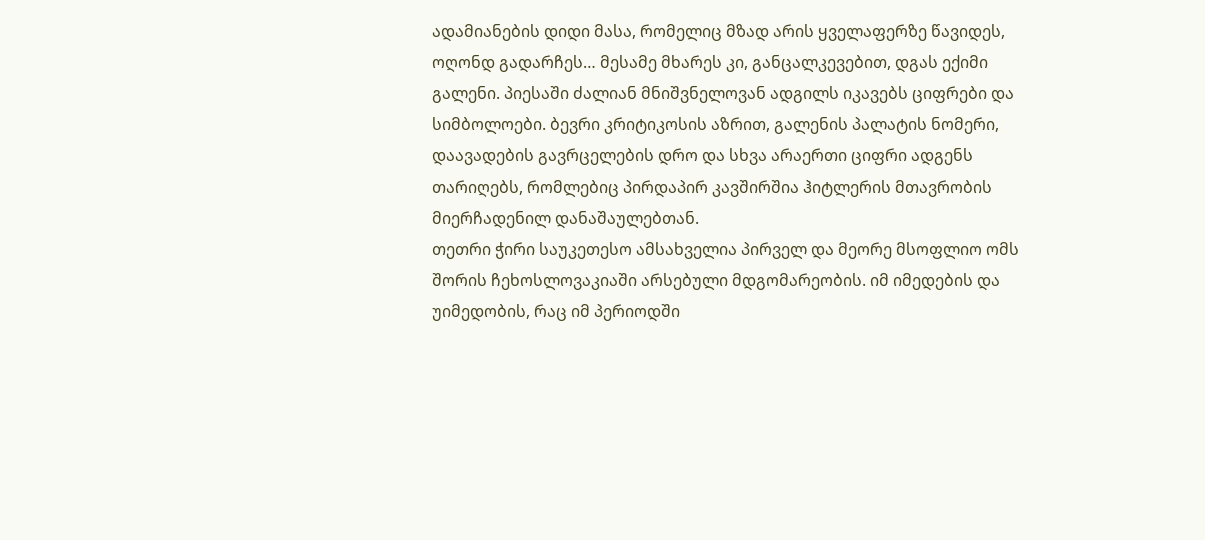ადამიანების დიდი მასა, რომელიც მზად არის ყველაფერზე წავიდეს, ოღონდ გადარჩეს… მესამე მხარეს კი, განცალკევებით, დგას ექიმი გალენი. პიესაში ძალიან მნიშვნელოვან ადგილს იკავებს ციფრები და სიმბოლოები. ბევრი კრიტიკოსის აზრით, გალენის პალატის ნომერი, დაავადების გავრცელების დრო და სხვა არაერთი ციფრი ადგენს თარიღებს, რომლებიც პირდაპირ კავშირშია ჰიტლერის მთავრობის მიერჩადენილ დანაშაულებთან.
თეთრი ჭირი საუკეთესო ამსახველია პირველ და მეორე მსოფლიო ომს შორის ჩეხოსლოვაკიაში არსებული მდგომარეობის. იმ იმედების და უიმედობის, რაც იმ პერიოდში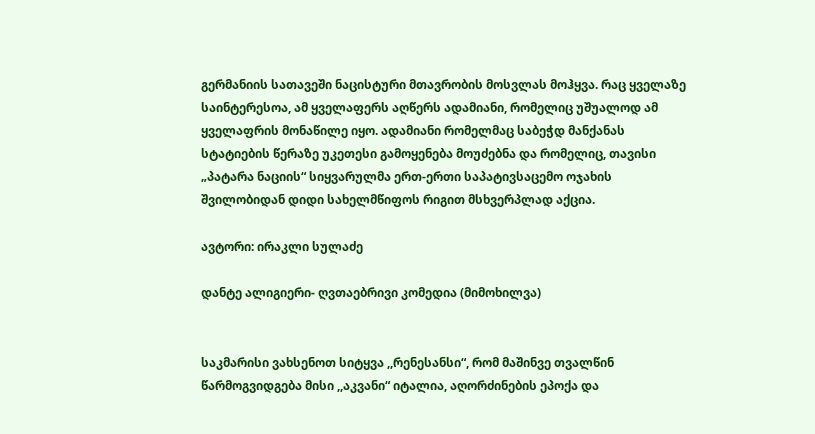გერმანიის სათავეში ნაცისტური მთავრობის მოსვლას მოჰყვა. რაც ყველაზე საინტერესოა, ამ ყველაფერს აღწერს ადამიანი, რომელიც უშუალოდ ამ ყველაფრის მონაწილე იყო. ადამიანი რომელმაც საბეჭდ მანქანას სტატიების წერაზე უკეთესი გამოყენება მოუძებნა და რომელიც, თავისი „პატარა ნაციის“ სიყვარულმა ერთ-ერთი საპატივსაცემო ოჯახის შვილობიდან დიდი სახელმწიფოს რიგით მსხვერპლად აქცია.

ავტორი: ირაკლი სულაძე

დანტე ალიგიერი- ღვთაებრივი კომედია (მიმოხილვა)


საკმარისი ვახსენოთ სიტყვა ,,რენესანსი“, რომ მაშინვე თვალწინ წარმოგვიდგება მისი ,,აკვანი“ იტალია, აღორძინების ეპოქა და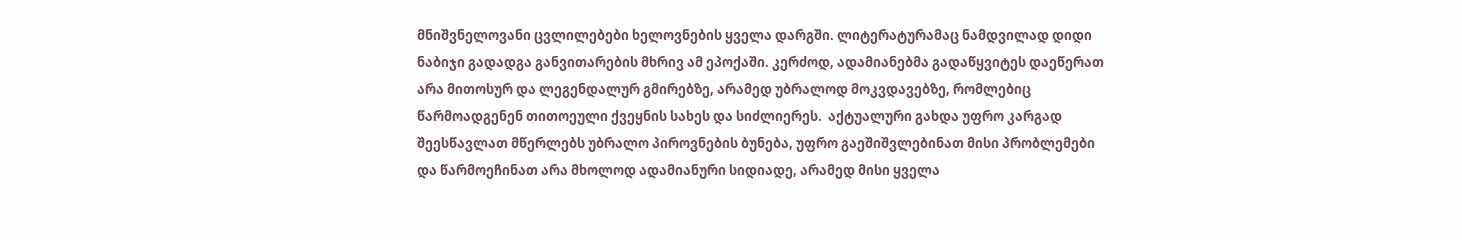მნიშვნელოვანი ცვლილებები ხელოვნების ყველა დარგში. ლიტერატურამაც ნამდვილად დიდი ნაბიჯი გადადგა განვითარების მხრივ ამ ეპოქაში. კერძოდ, ადამიანებმა გადაწყვიტეს დაეწერათ არა მითოსურ და ლეგენდალურ გმირებზე, არამედ უბრალოდ მოკვდავებზე, რომლებიც წარმოადგენენ თითოეული ქვეყნის სახეს და სიძლიერეს.  აქტუალური გახდა უფრო კარგად შეესწავლათ მწერლებს უბრალო პიროვნების ბუნება, უფრო გაეშიშვლებინათ მისი პრობლემები და წარმოეჩინათ არა მხოლოდ ადამიანური სიდიადე, არამედ მისი ყველა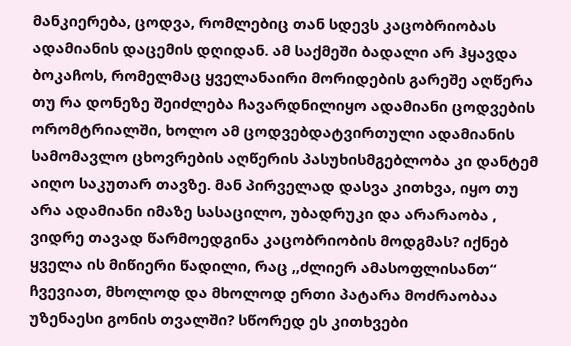მანკიერება, ცოდვა, რომლებიც თან სდევს კაცობრიობას ადამიანის დაცემის დღიდან. ამ საქმეში ბადალი არ ჰყავდა ბოკაჩოს, რომელმაც ყველანაირი მორიდების გარეშე აღწერა თუ რა დონეზე შეიძლება ჩავარდნილიყო ადამიანი ცოდვების ორომტრიალში, ხოლო ამ ცოდვებდატვირთული ადამიანის სამომავლო ცხოვრების აღწერის პასუხისმგებლობა კი დანტემ აიღო საკუთარ თავზე. მან პირველად დასვა კითხვა, იყო თუ არა ადამიანი იმაზე სასაცილო, უბადრუკი და არარაობა , ვიდრე თავად წარმოედგინა კაცობრიობის მოდგმას? იქნებ ყველა ის მიწიერი წადილი, რაც ,,ძლიერ ამასოფლისანთ“ ჩვევიათ, მხოლოდ და მხოლოდ ერთი პატარა მოძრაობაა უზენაესი გონის თვალში? სწორედ ეს კითხვები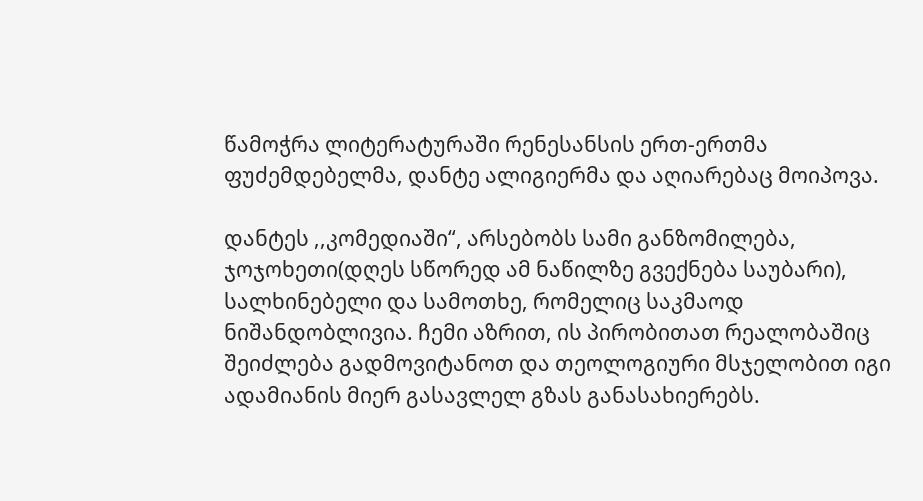წამოჭრა ლიტერატურაში რენესანსის ერთ-ერთმა ფუძემდებელმა, დანტე ალიგიერმა და აღიარებაც მოიპოვა.

დანტეს ,,კომედიაში“, არსებობს სამი განზომილება, ჯოჯოხეთი(დღეს სწორედ ამ ნაწილზე გვექნება საუბარი), სალხინებელი და სამოთხე, რომელიც საკმაოდ ნიშანდობლივია. ჩემი აზრით, ის პირობითათ რეალობაშიც შეიძლება გადმოვიტანოთ და თეოლოგიური მსჯელობით იგი ადამიანის მიერ გასავლელ გზას განასახიერებს.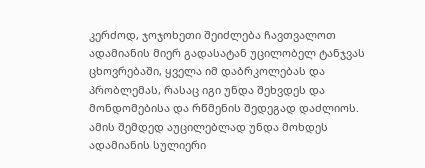კერძოდ, ჯოჯოხეთი შეიძლება ჩავთვალოთ ადამიანის მიერ გადასატან უცილობელ ტანჯვას ცხოვრებაში, ყველა იმ დაბრკოლებას და პრობლემას, რასაც იგი უნდა შეხვდეს და მონდომებისა და რწმენის შედეგად დაძლიოს. ამის შემდედ აუცილებლად უნდა მოხდეს ადამიანის სულიერი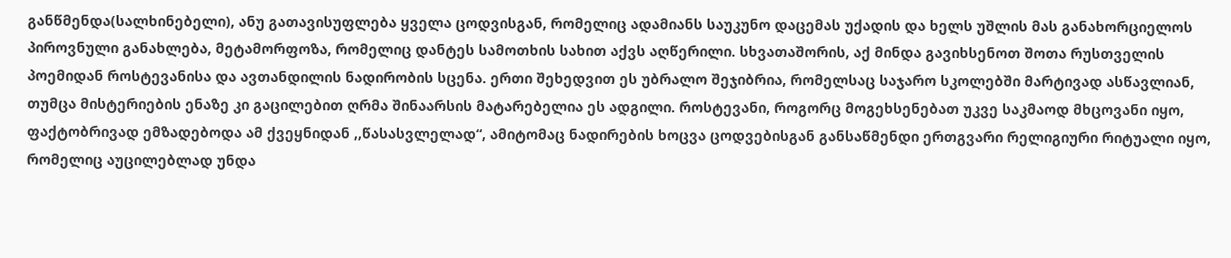განწმენდა(სალხინებელი), ანუ გათავისუფლება ყველა ცოდვისგან, რომელიც ადამიანს საუკუნო დაცემას უქადის და ხელს უშლის მას განახორციელოს პიროვნული განახლება, მეტამორფოზა, რომელიც დანტეს სამოთხის სახით აქვს აღწერილი. სხვათაშორის, აქ მინდა გავიხსენოთ შოთა რუსთველის პოემიდან როსტევანისა და ავთანდილის ნადირობის სცენა. ერთი შეხედვით ეს უბრალო შეჯიბრია, რომელსაც საჯარო სკოლებში მარტივად ასწავლიან, თუმცა მისტერიების ენაზე კი გაცილებით ღრმა შინაარსის მატარებელია ეს ადგილი. როსტევანი, როგორც მოგეხსენებათ უკვე საკმაოდ მხცოვანი იყო, ფაქტობრივად ემზადებოდა ამ ქვეყნიდან ,,წასასვლელად“, ამიტომაც ნადირების ხოცვა ცოდვებისგან განსაწმენდი ერთგვარი რელიგიური რიტუალი იყო, რომელიც აუცილებლად უნდა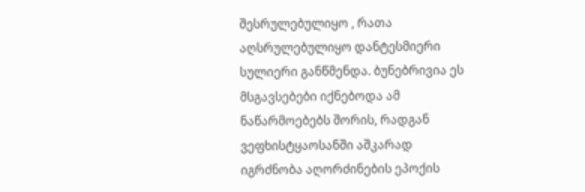შესრულებულიყო , რათა აღსრულებულიყო დანტესმიერი სულიერი განწმენდა. ბუნებრივია ეს მსგავსებები იქნებოდა ამ ნაწარმოებებს შორის, რადგან ვეფხისტყაოსანში აშკარად იგრძნობა აღორძინების ეპოქის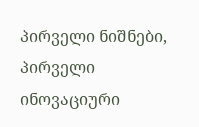პირველი ნიშნები, პირველი ინოვაციური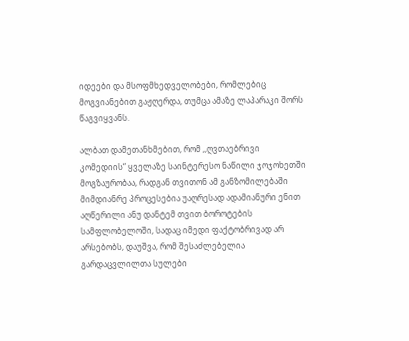იდეები და მსოფმხედველობები, რომლებიც მოგვიანებით გაჟღერდა, თუმცა ამაზე ლაპარაკი შორს წაგვიყვანს.

ალბათ დამეთანხმებით, რომ ,,ღვთაებრივი კომედიის“ ყველაზე საინტერესო ნაწილი ჯოჯოხეთში მოგზაურობაა, რადგან თვითონ ამ განზომილებაში მიმდიანრე პროცესებია უაღრესად ადამიანური ენით აღწერილი ანუ დანტემ თვით ბოროტების სამფლობელოში, სადაც იმედი ფაქტობრივად არ არსებობს, დაუშვა, რომ შესაძლებელია გარდაცვლილთა სულები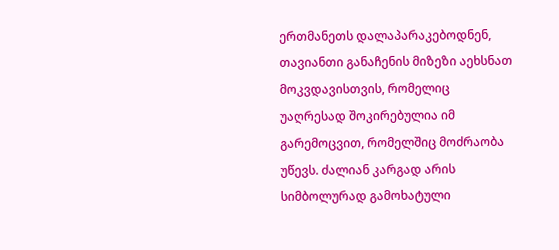ერთმანეთს დალაპარაკებოდნენ, თავიანთი განაჩენის მიზეზი აეხსნათ მოკვდავისთვის, რომელიც უაღრესად შოკირებულია იმ გარემოცვით, რომელშიც მოძრაობა უწევს. ძალიან კარგად არის სიმბოლურად გამოხატული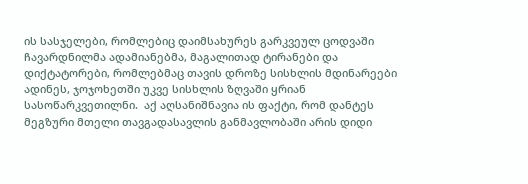ის სასჯელები, რომლებიც დაიმსახურეს გარკვეულ ცოდვაში ჩავარდნილმა ადამიანებმა, მაგალითად ტირანები და დიქტატორები, რომლებმაც თავის დროზე სისხლის მდინარეები ადინეს, ჯოჯოხეთში უკვე სისხლის ზღვაში ყრიან სასოწარკვეთილნი.  აქ აღსანიშნავია ის ფაქტი, რომ დანტეს მეგზური მთელი თავგადასავლის განმავლობაში არის დიდი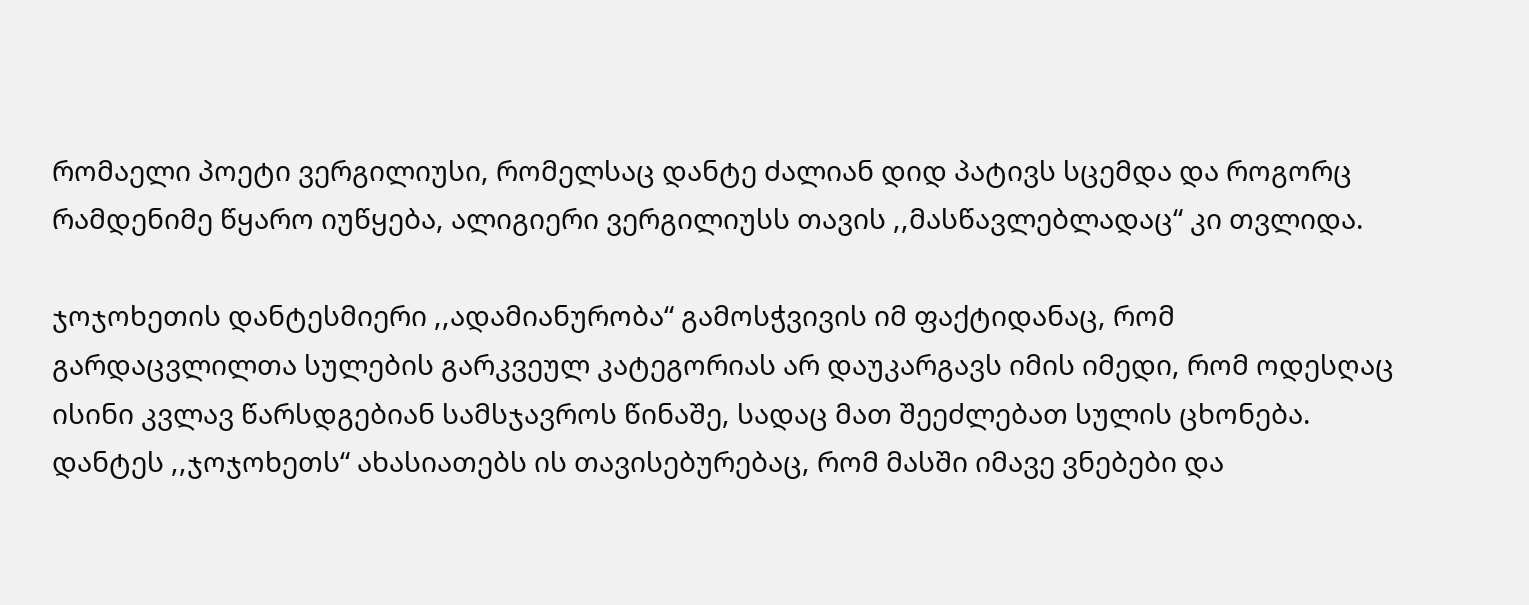რომაელი პოეტი ვერგილიუსი, რომელსაც დანტე ძალიან დიდ პატივს სცემდა და როგორც რამდენიმე წყარო იუწყება, ალიგიერი ვერგილიუსს თავის ,,მასწავლებლადაც“ კი თვლიდა.

ჯოჯოხეთის დანტესმიერი ,,ადამიანურობა“ გამოსჭვივის იმ ფაქტიდანაც, რომ გარდაცვლილთა სულების გარკვეულ კატეგორიას არ დაუკარგავს იმის იმედი, რომ ოდესღაც ისინი კვლავ წარსდგებიან სამსჯავროს წინაშე, სადაც მათ შეეძლებათ სულის ცხონება. დანტეს ,,ჯოჯოხეთს“ ახასიათებს ის თავისებურებაც, რომ მასში იმავე ვნებები და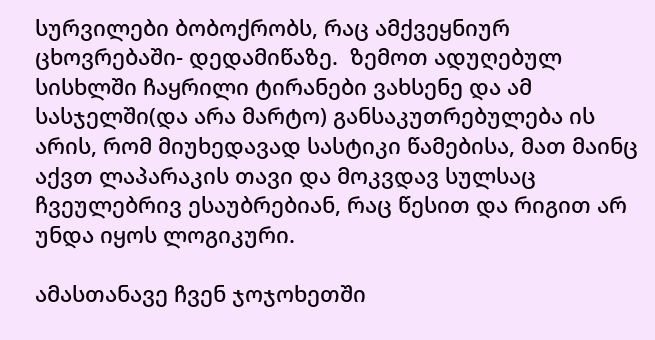სურვილები ბობოქრობს, რაც ამქვეყნიურ ცხოვრებაში- დედამიწაზე.  ზემოთ ადუღებულ სისხლში ჩაყრილი ტირანები ვახსენე და ამ სასჯელში(და არა მარტო) განსაკუთრებულება ის არის, რომ მიუხედავად სასტიკი წამებისა, მათ მაინც აქვთ ლაპარაკის თავი და მოკვდავ სულსაც ჩვეულებრივ ესაუბრებიან, რაც წესით და რიგით არ უნდა იყოს ლოგიკური.

ამასთანავე ჩვენ ჯოჯოხეთში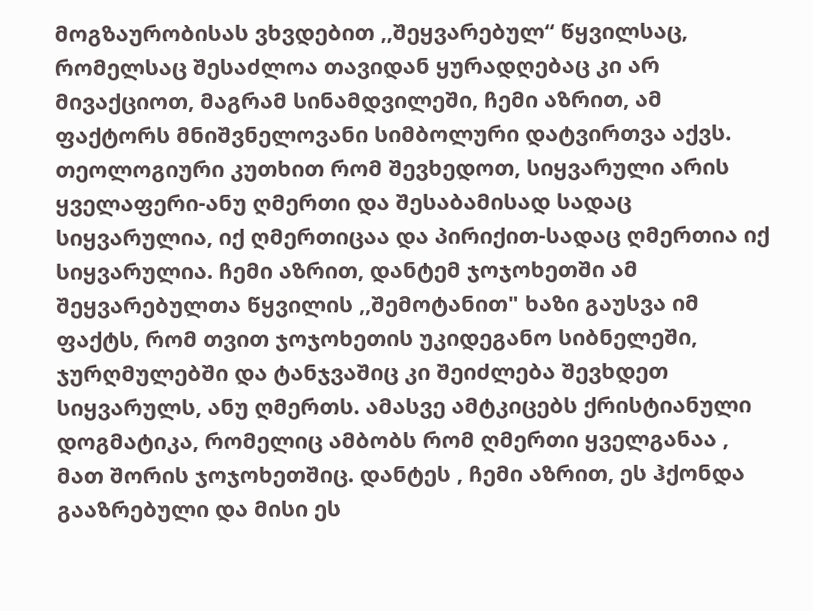მოგზაურობისას ვხვდებით ,,შეყვარებულ“ წყვილსაც, რომელსაც შესაძლოა თავიდან ყურადღებაც კი არ მივაქციოთ, მაგრამ სინამდვილეში, ჩემი აზრით, ამ ფაქტორს მნიშვნელოვანი სიმბოლური დატვირთვა აქვს. თეოლოგიური კუთხით რომ შევხედოთ, სიყვარული არის ყველაფერი-ანუ ღმერთი და შესაბამისად სადაც სიყვარულია, იქ ღმერთიცაა და პირიქით-სადაც ღმერთია იქ სიყვარულია. ჩემი აზრით, დანტემ ჯოჯოხეთში ამ შეყვარებულთა წყვილის ,,შემოტანით" ხაზი გაუსვა იმ ფაქტს, რომ თვით ჯოჯოხეთის უკიდეგანო სიბნელეში, ჯურღმულებში და ტანჯვაშიც კი შეიძლება შევხდეთ სიყვარულს, ანუ ღმერთს. ამასვე ამტკიცებს ქრისტიანული დოგმატიკა, რომელიც ამბობს რომ ღმერთი ყველგანაა , მათ შორის ჯოჯოხეთშიც. დანტეს , ჩემი აზრით, ეს ჰქონდა გააზრებული და მისი ეს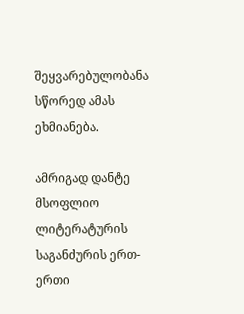შეყვარებულობანა სწორედ ამას ეხმიანება.

ამრიგად დანტე მსოფლიო ლიტერატურის საგანძურის ერთ-ერთი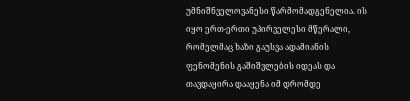უმნიშნველოვანესი წარმომადგენელია. ის იყო ერთ-ერთი უპირველესი მწერალი, რომელმაც ხაზი გაუსვა ადამიანის ფენომენის გაშიშვლების იდეას და თავდაყირა დააყენა იმ დრომდე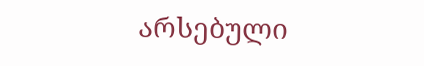არსებული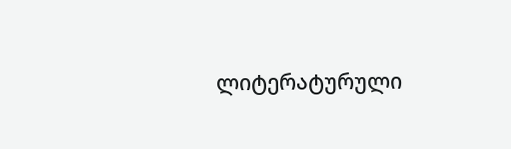ლიტერატურული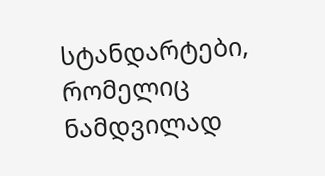სტანდარტები, რომელიც ნამდვილად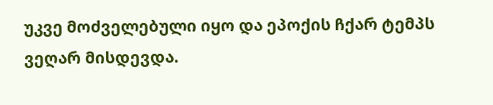უკვე მოძველებული იყო და ეპოქის ჩქარ ტემპს ვეღარ მისდევდა.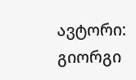ავტორი: გიორგი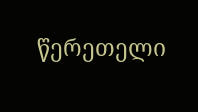წერეთელი